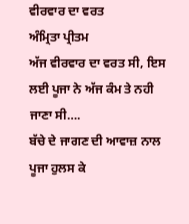ਵੀਰਵਾਰ ਦਾ ਵਰਤ
ਅੰਮ੍ਰਿਤਾ ਪ੍ਰੀਤਮ
ਅੱਜ ਵੀਰਵਾਰ ਦਾ ਵਰਤ ਸੀ, ਇਸ ਲਈ ਪੂਜਾ ਨੇ ਅੱਜ ਕੰਮ ਤੇ ਨਹੀ ਜਾਣਾ ਸੀ….
ਬੱਚੇ ਦੇ ਜਾਗਣ ਦੀ ਆਵਾਜ਼ ਨਾਲ ਪੂਜਾ ਹੁਲਸ ਕੇ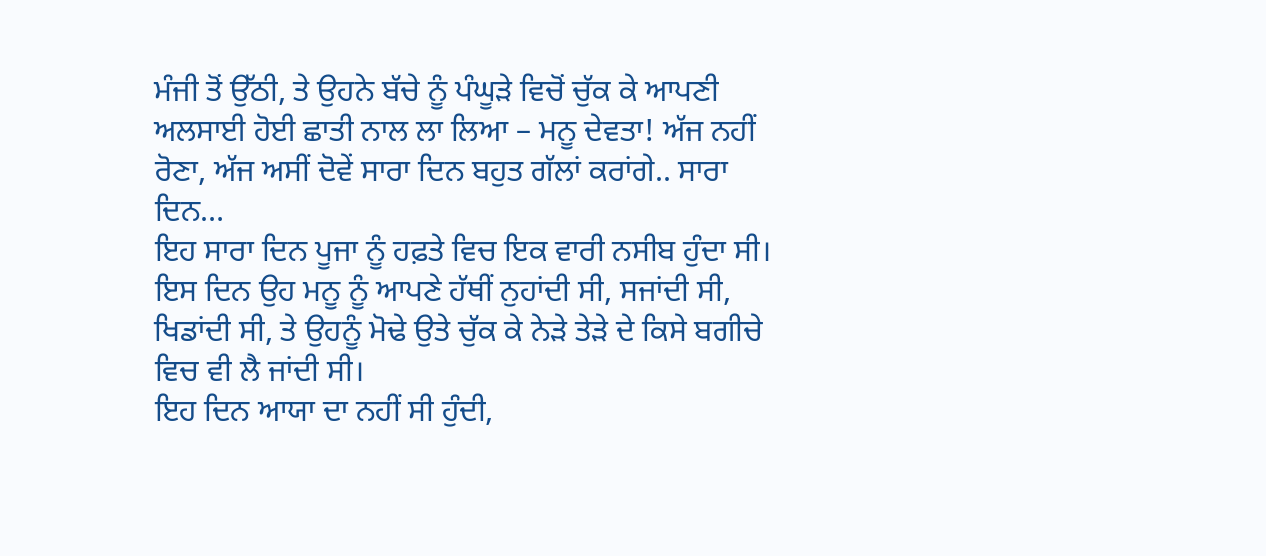ਮੰਜੀ ਤੋਂ ਉੱਠੀ, ਤੇ ਉਹਨੇ ਬੱਚੇ ਨੂੰ ਪੰਘੂੜੇ ਵਿਚੋਂ ਚੁੱਕ ਕੇ ਆਪਣੀ ਅਲਸਾਈ ਹੋਈ ਛਾਤੀ ਨਾਲ ਲਾ ਲਿਆ – ਮਨੂ ਦੇਵਤਾ! ਅੱਜ ਨਹੀਂ ਰੋਣਾ, ਅੱਜ ਅਸੀਂ ਦੋਵੇਂ ਸਾਰਾ ਦਿਨ ਬਹੁਤ ਗੱਲਾਂ ਕਰਾਂਗੇ.. ਸਾਰਾ ਦਿਨ…
ਇਹ ਸਾਰਾ ਦਿਨ ਪੂਜਾ ਨੂੰ ਹਫ਼ਤੇ ਵਿਚ ਇਕ ਵਾਰੀ ਨਸੀਬ ਹੁੰਦਾ ਸੀ। ਇਸ ਦਿਨ ਉਹ ਮਨੂ ਨੂੰ ਆਪਣੇ ਹੱਥੀਂ ਨੁਹਾਂਦੀ ਸੀ, ਸਜਾਂਦੀ ਸੀ, ਖਿਡਾਂਦੀ ਸੀ, ਤੇ ਉਹਨੂੰ ਮੋਢੇ ਉਤੇ ਚੁੱਕ ਕੇ ਨੇੜੇ ਤੇੜੇ ਦੇ ਕਿਸੇ ਬਗੀਚੇ ਵਿਚ ਵੀ ਲੈ ਜਾਂਦੀ ਸੀ।
ਇਹ ਦਿਨ ਆਯਾ ਦਾ ਨਹੀਂ ਸੀ ਹੁੰਦੀ,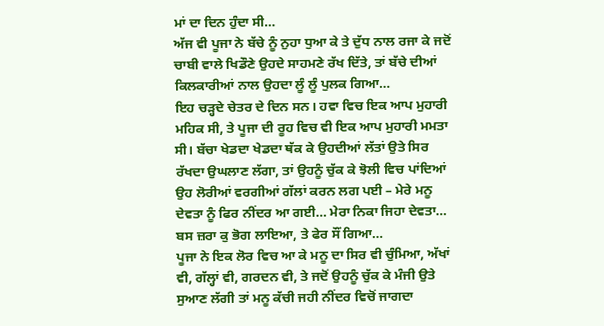ਮਾਂ ਦਾ ਦਿਨ ਹੁੰਦਾ ਸੀ…
ਅੱਜ ਵੀ ਪੂਜਾ ਨੇ ਬੱਚੇ ਨੂੰ ਨੁਹਾ ਧੁਆ ਕੇ ਤੇ ਦੁੱਧ ਨਾਲ ਰਜਾ ਕੇ ਜਦੋਂ ਚਾਬੀ ਵਾਲੇ ਖਿਡੌਣੇ ਉਹਦੇ ਸਾਹਮਣੇ ਰੱਖ ਦਿੱਤੇ, ਤਾਂ ਬੱਚੇ ਦੀਆਂ ਕਿਲਕਾਰੀਆਂ ਨਾਲ ਉਹਦਾ ਲੂੰ ਲੂੰ ਪੁਲਕ ਗਿਆ…
ਇਹ ਚੜ੍ਹਦੇ ਚੇਤਰ ਦੇ ਦਿਨ ਸਨ। ਹਵਾ ਵਿਚ ਇਕ ਆਪ ਮੁਹਾਰੀ ਮਹਿਕ ਸੀ, ਤੇ ਪੂਜਾ ਦੀ ਰੂਹ ਵਿਚ ਵੀ ਇਕ ਆਪ ਮੁਹਾਰੀ ਮਮਤਾ ਸੀ। ਬੱਚਾ ਖੇਡਦਾ ਖੇਡਦਾ ਥੱਕ ਕੇ ਉਹਦੀਆਂ ਲੱਤਾਂ ਉਤੇ ਸਿਰ ਰੱਖਦਾ ਉਘਲਾਣ ਲੱਗਾ, ਤਾਂ ਉਹਨੂੰ ਚੁੱਕ ਕੇ ਝੋਲੀ ਵਿਚ ਪਾਂਦਿਆਂ ਉਹ ਲੋਰੀਆਂ ਵਰਗੀਆਂ ਗੱਲਾਂ ਕਰਨ ਲਗ ਪਈ – ਮੇਰੇ ਮਨੂ ਦੇਵਤਾ ਨੂੰ ਫਿਰ ਨੀਂਦਰ ਆ ਗਈ… ਮੇਰਾ ਨਿਕਾ ਜਿਹਾ ਦੇਵਤਾ… ਬਸ ਜ਼ਰਾ ਕੁ ਭੋਗ ਲਾਇਆ, ਤੇ ਫੇਰ ਸੌਂ ਗਿਆ…
ਪੂਜਾ ਨੇ ਇਕ ਲੋਰ ਵਿਚ ਆ ਕੇ ਮਨੂ ਦਾ ਸਿਰ ਵੀ ਚੁੰਮਿਆ, ਅੱਖਾਂ ਵੀ, ਗੱਲ੍ਹਾਂ ਵੀ, ਗਰਦਨ ਵੀ, ਤੇ ਜਦੋਂ ਉਹਨੂੰ ਚੁੱਕ ਕੇ ਮੰਜੀ ਉਤੇ ਸੁਆਣ ਲੱਗੀ ਤਾਂ ਮਨੂ ਕੱਚੀ ਜਹੀ ਨੀਂਦਰ ਵਿਚੋਂ ਜਾਗਦਾ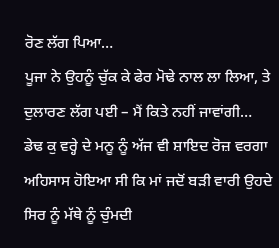ਰੋਣ ਲੱਗ ਪਿਆ…
ਪੂਜਾ ਨੇ ਉਹਨੂੰ ਚੁੱਕ ਕੇ ਫੇਰ ਮੋਢੇ ਨਾਲ ਲਾ ਲਿਆ, ਤੇ ਦੁਲਾਰਣ ਲੱਗ ਪਈ – ਮੈਂ ਕਿਤੇ ਨਹੀਂ ਜਾਵਾਂਗੀ…
ਡੇਢ ਕੁ ਵਰ੍ਹੇ ਦੇ ਮਨੂ ਨੂੰ ਅੱਜ ਵੀ ਸ਼ਾਇਦ ਰੋਜ਼ ਵਰਗਾ ਅਹਿਸਾਸ ਹੋਇਆ ਸੀ ਕਿ ਮਾਂ ਜਦੋਂ ਬੜੀ ਵਾਰੀ ਉਹਦੇ ਸਿਰ ਨੂੰ ਮੱਥੇ ਨੂੰ ਚੁੰਮਦੀ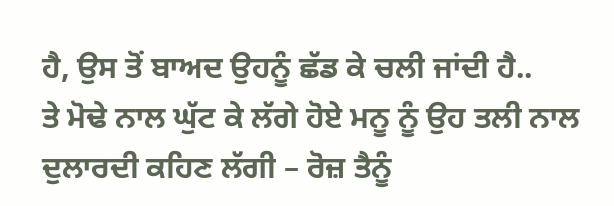ਹੈ, ਉਸ ਤੋਂ ਬਾਅਦ ਉਹਨੂੰ ਛੱਡ ਕੇ ਚਲੀ ਜਾਂਦੀ ਹੈ..
ਤੇ ਮੋਢੇ ਨਾਲ ਘੁੱਟ ਕੇ ਲੱਗੇ ਹੋਏ ਮਨੂ ਨੂੰ ਉਹ ਤਲੀ ਨਾਲ ਦੁਲਾਰਦੀ ਕਹਿਣ ਲੱਗੀ – ਰੋਜ਼ ਤੈਨੂੰ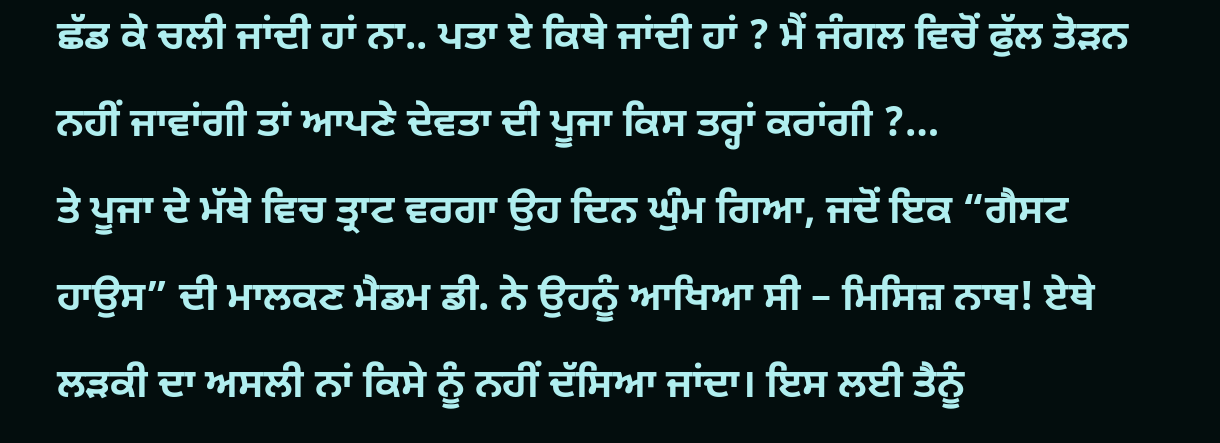ਛੱਡ ਕੇ ਚਲੀ ਜਾਂਦੀ ਹਾਂ ਨਾ.. ਪਤਾ ਏ ਕਿਥੇ ਜਾਂਦੀ ਹਾਂ ? ਮੈਂ ਜੰਗਲ ਵਿਚੋਂ ਫੁੱਲ ਤੋੜਨ ਨਹੀਂ ਜਾਵਾਂਗੀ ਤਾਂ ਆਪਣੇ ਦੇਵਤਾ ਦੀ ਪੂਜਾ ਕਿਸ ਤਰ੍ਹਾਂ ਕਰਾਂਗੀ ?…
ਤੇ ਪੂਜਾ ਦੇ ਮੱਥੇ ਵਿਚ ਤ੍ਰਾਟ ਵਰਗਾ ਉਹ ਦਿਨ ਘੁੰਮ ਗਿਆ, ਜਦੋਂ ਇਕ “ਗੈਸਟ ਹਾਉਸ” ਦੀ ਮਾਲਕਣ ਮੈਡਮ ਡੀ. ਨੇ ਉਹਨੂੰ ਆਖਿਆ ਸੀ – ਮਿਸਿਜ਼ ਨਾਥ! ਏਥੇ ਲੜਕੀ ਦਾ ਅਸਲੀ ਨਾਂ ਕਿਸੇ ਨੂੰ ਨਹੀਂ ਦੱਸਿਆ ਜਾਂਦਾ। ਇਸ ਲਈ ਤੈਨੂੰ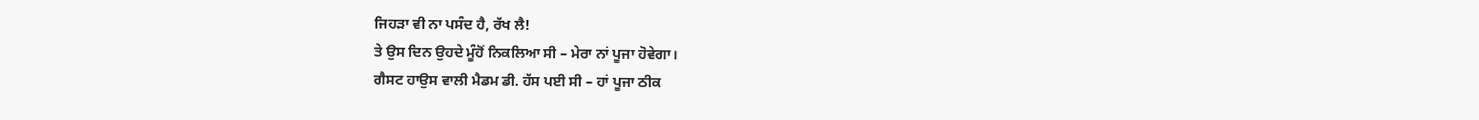ਜਿਹੜਾ ਵੀ ਨਾ ਪਸੰਦ ਹੈ, ਰੱਖ ਲੈ!
ਤੇ ਉਸ ਦਿਨ ਉਹਦੇ ਮੂੰਹੋਂ ਨਿਕਲਿਆ ਸੀ – ਮੇਰਾ ਨਾਂ ਪੂਜਾ ਹੋਵੇਗਾ।
ਗੈਸਟ ਹਾਉਸ ਵਾਲੀ ਮੈਡਮ ਡੀ. ਹੱਸ ਪਈ ਸੀ – ਹਾਂ ਪੂਜਾ ਠੀਕ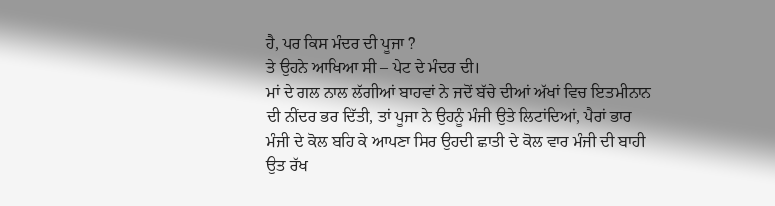ਹੈ, ਪਰ ਕਿਸ ਮੰਦਰ ਦੀ ਪੂਜਾ ?
ਤੇ ਉਹਨੇ ਆਖਿਆ ਸੀ – ਪੇਟ ਦੇ ਮੰਦਰ ਦੀ।
ਮਾਂ ਦੇ ਗਲ ਨਾਲ ਲੱਗੀਆਂ ਬਾਹਵਾਂ ਨੇ ਜਦੋਂ ਬੱਚੇ ਦੀਆਂ ਅੱਖਾਂ ਵਿਚ ਇਤਮੀਨਾਨ ਦੀ ਨੀਂਦਰ ਭਰ ਦਿੱਤੀ, ਤਾਂ ਪੂਜਾ ਨੇ ਉਹਨੂੰ ਮੰਜੀ ਉਤੇ ਲਿਟਾਂਦਿਆਂ, ਪੈਰਾਂ ਭਾਰ ਮੰਜੀ ਦੇ ਕੋਲ ਬਹਿ ਕੇ ਆਪਣਾ ਸਿਰ ਉਹਦੀ ਛਾਤੀ ਦੇ ਕੋਲ ਵਾਰ ਮੰਜੀ ਦੀ ਬਾਹੀ ਉਤ ਰੱਖ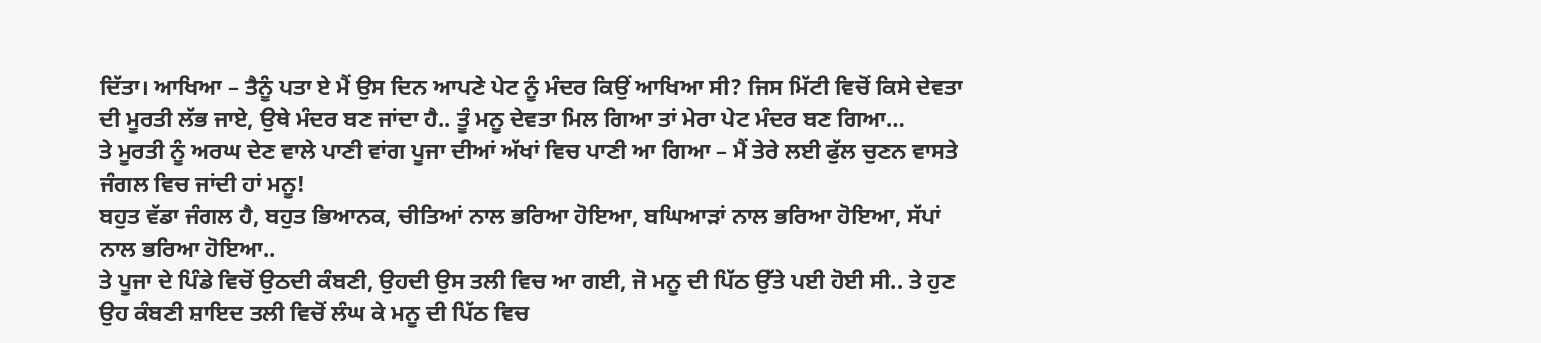ਦਿੱਤਾ। ਆਖਿਆ – ਤੈਨੂੰ ਪਤਾ ਏ ਮੈਂ ਉਸ ਦਿਨ ਆਪਣੇ ਪੇਟ ਨੂੰ ਮੰਦਰ ਕਿਉਂ ਆਖਿਆ ਸੀ? ਜਿਸ ਮਿੱਟੀ ਵਿਚੋਂ ਕਿਸੇ ਦੇਵਤਾ ਦੀ ਮੂਰਤੀ ਲੱਭ ਜਾਏ, ਉਥੇ ਮੰਦਰ ਬਣ ਜਾਂਦਾ ਹੈ.. ਤੂੰ ਮਨੂ ਦੇਵਤਾ ਮਿਲ ਗਿਆ ਤਾਂ ਮੇਰਾ ਪੇਟ ਮੰਦਰ ਬਣ ਗਿਆ…
ਤੇ ਮੂਰਤੀ ਨੂੰ ਅਰਘ ਦੇਣ ਵਾਲੇ ਪਾਣੀ ਵਾਂਗ ਪੂਜਾ ਦੀਆਂ ਅੱਖਾਂ ਵਿਚ ਪਾਣੀ ਆ ਗਿਆ – ਮੈਂ ਤੇਰੇ ਲਈ ਫੁੱਲ ਚੁਣਨ ਵਾਸਤੇ ਜੰਗਲ ਵਿਚ ਜਾਂਦੀ ਹਾਂ ਮਨੂ!
ਬਹੁਤ ਵੱਡਾ ਜੰਗਲ ਹੈ, ਬਹੁਤ ਭਿਆਨਕ, ਚੀਤਿਆਂ ਨਾਲ ਭਰਿਆ ਹੋਇਆ, ਬਘਿਆੜਾਂ ਨਾਲ ਭਰਿਆ ਹੋਇਆ, ਸੱਪਾਂ ਨਾਲ ਭਰਿਆ ਹੋਇਆ..
ਤੇ ਪੂਜਾ ਦੇ ਪਿੰਡੇ ਵਿਚੋਂ ਉਠਦੀ ਕੰਬਣੀ, ਉਹਦੀ ਉਸ ਤਲੀ ਵਿਚ ਆ ਗਈ, ਜੋ ਮਨੂ ਦੀ ਪਿੱਠ ਉੱਤੇ ਪਈ ਹੋਈ ਸੀ.. ਤੇ ਹੁਣ ਉਹ ਕੰਬਣੀ ਸ਼ਾਇਦ ਤਲੀ ਵਿਚੋਂ ਲੰਘ ਕੇ ਮਨੂ ਦੀ ਪਿੱਠ ਵਿਚ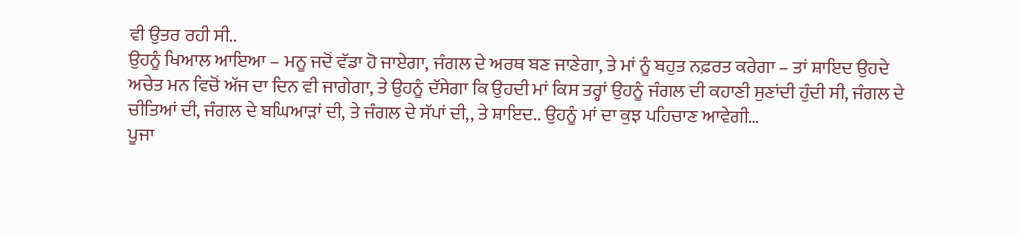ਵੀ ਉਤਰ ਰਹੀ ਸੀ..
ਉਹਨੂੰ ਖਿਆਲ ਆਇਆ – ਮਨੂ ਜਦੋਂ ਵੱਡਾ ਹੋ ਜਾਏਗਾ, ਜੰਗਲ ਦੇ ਅਰਥ ਬਣ ਜਾਣੇਗਾ, ਤੇ ਮਾਂ ਨੂੰ ਬਹੁਤ ਨਫ਼ਰਤ ਕਰੇਗਾ – ਤਾਂ ਸ਼ਾਇਦ ਉਹਦੇ ਅਚੇਤ ਮਨ ਵਿਚੋਂ ਅੱਜ ਦਾ ਦਿਨ ਵੀ ਜਾਗੇਗਾ, ਤੇ ਉਹਨੂੰ ਦੱਸੇਗਾ ਕਿ ਉਹਦੀ ਮਾਂ ਕਿਸ ਤਰ੍ਹਾਂ ਉਹਨੂੰ ਜੰਗਲ ਦੀ ਕਹਾਣੀ ਸੁਣਾਂਦੀ ਹੁੰਦੀ ਸੀ, ਜੰਗਲ ਦੇ ਚੀਤਿਆਂ ਦੀ, ਜੰਗਲ ਦੇ ਬਘਿਆੜਾਂ ਦੀ, ਤੇ ਜੰਗਲ ਦੇ ਸੱਪਾਂ ਦੀ,, ਤੇ ਸ਼ਾਇਦ.. ਉਹਨੂੰ ਮਾਂ ਦਾ ਕੁਝ ਪਹਿਚਾਣ ਆਵੇਗੀ…
ਪੂਜਾ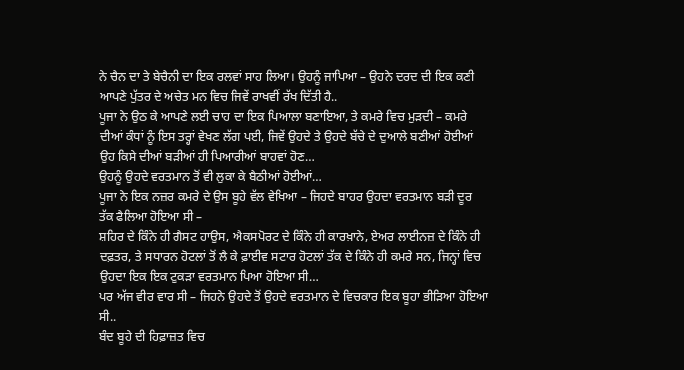ਨੇ ਚੈਨ ਦਾ ਤੇ ਬੇਚੈਨੀ ਦਾ ਇਕ ਰਲਵਾਂ ਸਾਹ ਲਿਆ। ਉਹਨੂੰ ਜਾਪਿਆ – ਉਹਨੇ ਦਰਦ ਦੀ ਇਕ ਕਣੀ ਆਪਣੇ ਪੁੱਤਰ ਦੇ ਅਚੇਤ ਮਨ ਵਿਚ ਜਿਵੇਂ ਰਾਖਵੀਂ ਰੱਖ ਦਿੱਤੀ ਹੈ..
ਪੂਜਾ ਨੇ ਉਠ ਕੇ ਆਪਣੇ ਲਈ ਚਾਹ ਦਾ ਇਕ ਪਿਆਲਾ ਬਣਾਇਆ, ਤੇ ਕਮਰੇ ਵਿਚ ਮੁੜਦੀ – ਕਮਰੇ ਦੀਆਂ ਕੰਧਾਂ ਨੂੰ ਇਸ ਤਰ੍ਹਾਂ ਵੇਖਣ ਲੱਗ ਪਈ, ਜਿਵੇਂ ਉਹਦੇ ਤੇ ਉਹਦੇ ਬੱਚੇ ਦੇ ਦੁਆਲੇ ਬਣੀਆਂ ਹੋਈਆਂ ਉਹ ਕਿਸੇ ਦੀਆਂ ਬੜੀਆਂ ਹੀ ਪਿਆਰੀਆਂ ਬਾਹਵਾਂ ਹੋਣ…
ਉਹਨੂੰ ਉਹਦੇ ਵਰਤਮਾਨ ਤੋਂ ਵੀ ਲੁਕਾ ਕੇ ਬੈਠੀਆਂ ਹੋਈਆਂ…
ਪੂਜਾ ਨੇ ਇਕ ਨਜ਼ਰ ਕਮਰੇ ਦੇ ਉਸ ਬੂਹੇ ਵੱਲ ਵੇਖਿਆ – ਜਿਹਦੇ ਬਾਹਰ ਉਹਦਾ ਵਰਤਮਾਨ ਬੜੀ ਦੂਰ ਤੱਕ ਫੈਲਿਆ ਹੋਇਆ ਸੀ –
ਸ਼ਹਿਰ ਦੇ ਕਿੰਨੇ ਹੀ ਗੈਸਟ ਹਾਉਸ, ਐਕਸਪੋਰਟ ਦੇ ਕਿੰਨੇ ਹੀ ਕਾਰਖ਼ਾਨੇ, ਏਅਰ ਲਾਈਨਜ਼ ਦੇ ਕਿੰਨੇ ਹੀ ਦਫ਼ਤਰ, ਤੇ ਸਧਾਰਨ ਹੋਟਲਾਂ ਤੋਂ ਲੈ ਕੇ ਫ਼ਾਈਵ ਸਟਾਰ ਹੋਟਲਾਂ ਤੱਕ ਦੇ ਕਿੰਨੇ ਹੀ ਕਮਰੇ ਸਨ, ਜਿਨ੍ਹਾਂ ਵਿਚ ਉਹਦਾ ਇਕ ਇਕ ਟੁਕੜਾ ਵਰਤਮਾਨ ਪਿਆ ਹੋਇਆ ਸੀ…
ਪਰ ਅੱਜ ਵੀਰ ਵਾਰ ਸੀ – ਜਿਹਨੇ ਉਹਦੇ ਤੋਂ ਉਹਦੇ ਵਰਤਮਾਨ ਦੇ ਵਿਚਕਾਰ ਇਕ ਬੂਹਾ ਭੀੜਿਆ ਹੋਇਆ ਸੀ..
ਬੰਦ ਬੂਹੇ ਦੀ ਹਿਫ਼ਾਜ਼ਤ ਵਿਚ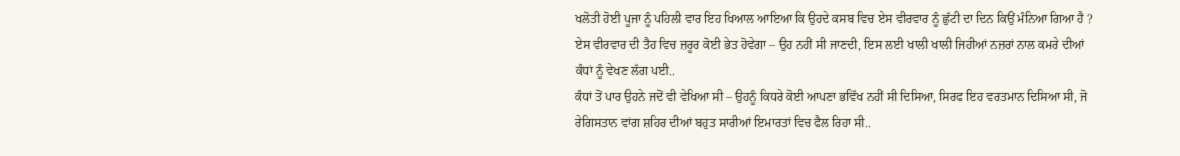ਖਲੋਤੀ ਹੋਈ ਪੂਜਾ ਨੂੰ ਪਹਿਲੀ ਵਾਰ ਇਹ ਖਿਆਲ ਆਇਆ ਕਿ ਉਹਦੇ ਕਸਬ ਵਿਚ ਏਸ ਵੀਰਵਾਰ ਨੂੰ ਛੁੱਟੀ ਦਾ ਦਿਨ ਕਿਉਂ ਮੰਨਿਆ ਗਿਆ ਹੈ ?
ਏਸ ਵੀਰਵਾਰ ਦੀ ਤੈਹ ਵਿਚ ਜ਼ਰੂਰ ਕੋਈ ਭੇਤ ਹੋਵੇਗਾ – ਉਹ ਨਹੀਂ ਸੀ ਜਾਣਦੀ, ਇਸ ਲਈ ਖਾਲੀ ਖਾਲੀ ਜਿਹੀਆਂ ਨਜ਼ਰਾਂ ਨਾਲ ਕਮਰੇ ਦੀਆਂ ਕੰਧਾਂ ਨੂੰ ਵੇਖਣ ਲੱਗ ਪਈ..
ਕੰਧਾਂ ਤੋਂ ਪਾਰ ਉਹਨੇ ਜਦੋਂ ਵੀ ਵੇਖਿਆ ਸੀ – ਉਹਨੂੰ ਕਿਧਰੇ ਕੋਈ ਆਪਣਾ ਭਵਿੱਖ ਨਹੀਂ ਸੀ ਦਿਸਿਆ, ਸਿਰਫ ਇਹ ਵਰਤਮਾਨ ਦਿਸਿਆ ਸੀ, ਜੋ ਰੇਗਿਸਤਾਨ ਵਾਂਗ ਸ਼ਹਿਰ ਦੀਆਂ ਬਹੁਤ ਸਾਰੀਆਂ ਇਮਾਰਤਾਂ ਵਿਚ ਫੈਲ ਰਿਹਾ ਸੀ..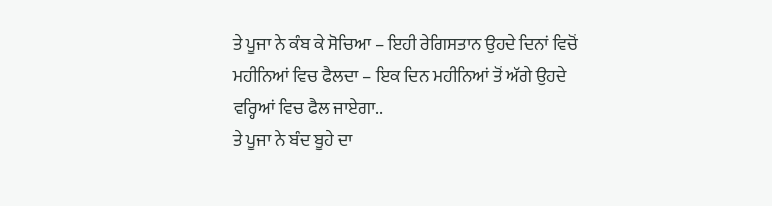ਤੇ ਪੂਜਾ ਨੇ ਕੰਬ ਕੇ ਸੋਚਿਆ – ਇਹੀ ਰੇਗਿਸਤਾਨ ਉਹਦੇ ਦਿਨਾਂ ਵਿਚੋਂ ਮਹੀਨਿਆਂ ਵਿਚ ਫੈਲਦਾ – ਇਕ ਦਿਨ ਮਹੀਨਿਆਂ ਤੋਂ ਅੱਗੇ ਉਹਦੇ ਵਰ੍ਹਿਆਂ ਵਿਚ ਫੈਲ ਜਾਏਗਾ..
ਤੇ ਪੂਜਾ ਨੇ ਬੰਦ ਬੂਹੇ ਦਾ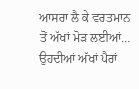ਆਸਰਾ ਲੈ ਕੇ ਵਰਤਮਾਨ ਤੋਂ ਅੱਖਾਂ ਮੋੜ ਲਈਆਂ…
ਉਹਦੀਆਂ ਅੱਖਾਂ ਪੈਰਾਂ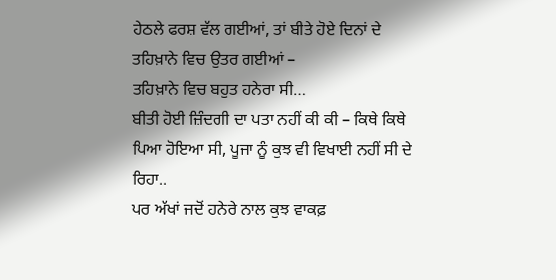ਹੇਠਲੇ ਫਰਸ਼ ਵੱਲ ਗਈਆਂ, ਤਾਂ ਬੀਤੇ ਹੋਏ ਦਿਨਾਂ ਦੇ ਤਹਿਖ਼ਾਨੇ ਵਿਚ ਉਤਰ ਗਈਆਂ –
ਤਹਿਖ਼ਾਨੇ ਵਿਚ ਬਹੁਤ ਹਨੇਰਾ ਸੀ…
ਬੀਤੀ ਹੋਈ ਜ਼ਿੰਦਗੀ ਦਾ ਪਤਾ ਨਹੀਂ ਕੀ ਕੀ – ਕਿਥੇ ਕਿਥੇ ਪਿਆ ਹੋਇਆ ਸੀ, ਪੂਜਾ ਨੂੰ ਕੁਝ ਵੀ ਵਿਖਾਈ ਨਹੀਂ ਸੀ ਦੇ ਰਿਹਾ..
ਪਰ ਅੱਖਾਂ ਜਦੋਂ ਹਨੇਰੇ ਨਾਲ ਕੁਝ ਵਾਕਫ਼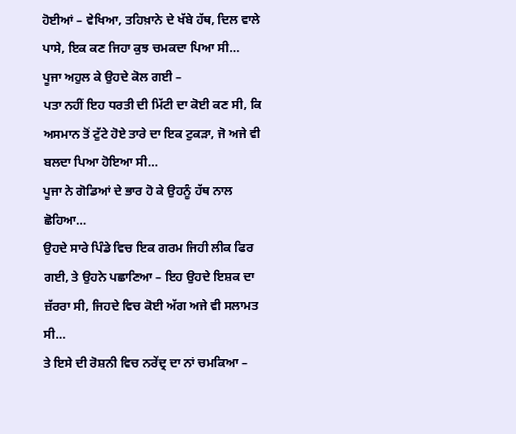ਹੋਈਆਂ – ਵੇਖਿਆ, ਤਹਿਖ਼ਾਨੇ ਦੇ ਖੱਬੇ ਹੱਥ, ਦਿਲ ਵਾਲੇ ਪਾਸੇ, ਇਕ ਕਣ ਜਿਹਾ ਕੁਝ ਚਮਕਦਾ ਪਿਆ ਸੀ…
ਪੂਜਾ ਅਹੁਲ ਕੇ ਉਹਦੇ ਕੋਲ ਗਈ –
ਪਤਾ ਨਹੀਂ ਇਹ ਧਰਤੀ ਦੀ ਮਿੱਟੀ ਦਾ ਕੋਈ ਕਣ ਸੀ, ਕਿ ਅਸਮਾਨ ਤੋਂ ਟੁੱਟੇ ਹੋਏ ਤਾਰੇ ਦਾ ਇਕ ਟੁਕੜਾ, ਜੋ ਅਜੇ ਵੀ ਬਲਦਾ ਪਿਆ ਹੋਇਆ ਸੀ…
ਪੂਜਾ ਨੇ ਗੋਡਿਆਂ ਦੇ ਭਾਰ ਹੋ ਕੇ ਉਹਨੂੰ ਹੱਥ ਨਾਲ ਛੋਹਿਆ…
ਉਹਦੇ ਸਾਰੇ ਪਿੰਡੇ ਵਿਚ ਇਕ ਗਰਮ ਜਿਹੀ ਲੀਕ ਫਿਰ ਗਈ, ਤੇ ਉਹਨੇ ਪਛਾਣਿਆ – ਇਹ ਉਹਦੇ ਇਸ਼ਕ ਦਾ ਜ਼ੱਰਰਾ ਸੀ, ਜਿਹਦੇ ਵਿਚ ਕੋਈ ਅੱਗ ਅਜੇ ਵੀ ਸਲਾਮਤ ਸੀ…
ਤੇ ਇਸੇ ਦੀ ਰੋਸ਼ਨੀ ਵਿਚ ਨਰੇਂਦ੍ਰ ਦਾ ਨਾਂ ਚਮਕਿਆ –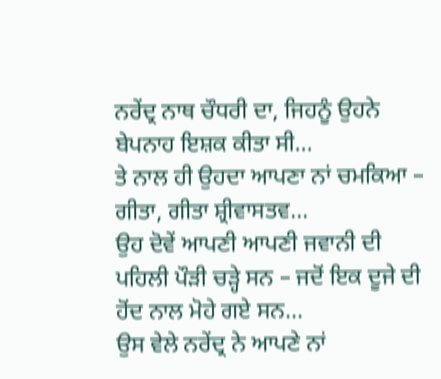ਨਰੇਂਦ੍ਰ ਨਾਥ ਚੌਧਰੀ ਦਾ, ਜਿਹਨੂੰ ਉਹਨੇ ਬੇਪਨਾਹ ਇਸ਼ਕ ਕੀਤਾ ਸੀ…
ਤੇ ਨਾਲ ਹੀ ਉਹਦਾ ਆਪਣਾ ਨਾਂ ਚਮਕਿਆ – ਗੀਤਾ, ਗੀਤਾ ਸ਼੍ਰੀਵਾਸਤਵ…
ਉਹ ਦੋਵੇਂ ਆਪਣੀ ਆਪਣੀ ਜਵਾਨੀ ਦੀ ਪਹਿਲੀ ਪੌੜੀ ਚੜ੍ਹੇ ਸਨ – ਜਦੋਂ ਇਕ ਦੂਜੇ ਦੀ ਹੋਂਦ ਨਾਲ ਮੋਹੇ ਗਏ ਸਨ…
ਉਸ ਵੇਲੇ ਨਰੇਂਦ੍ਰ ਨੇ ਆਪਣੇ ਨਾਂ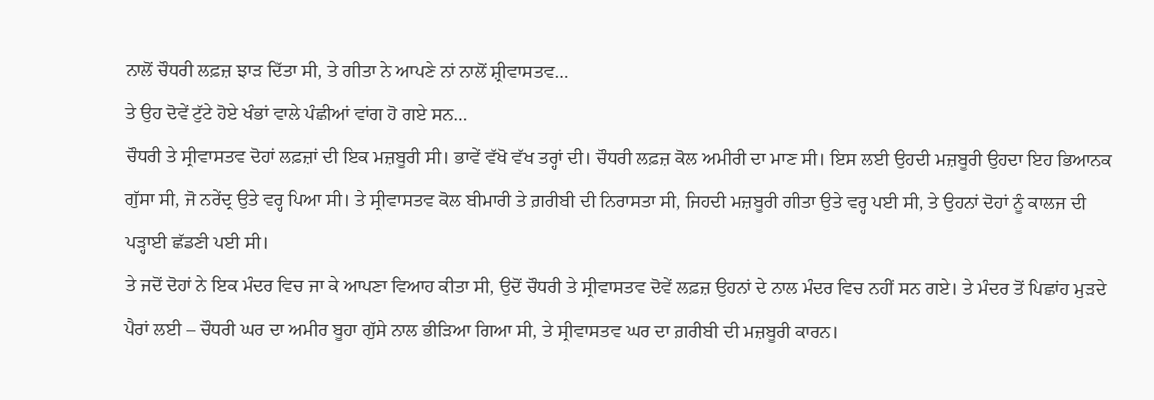ਨਾਲੋਂ ਚੌਧਰੀ ਲਫ਼ਜ਼ ਝਾੜ ਦਿੱਤਾ ਸੀ, ਤੇ ਗੀਤਾ ਨੇ ਆਪਣੇ ਨਾਂ ਨਾਲੋਂ ਸ਼੍ਰੀਵਾਸਤਵ…
ਤੇ ਉਹ ਦੋਵੇਂ ਟੁੱਟੇ ਹੋਏ ਖੰਭਾਂ ਵਾਲੇ ਪੰਛੀਆਂ ਵਾਂਗ ਹੋ ਗਏ ਸਨ…
ਚੌਧਰੀ ਤੇ ਸ੍ਰੀਵਾਸਤਵ ਦੋਹਾਂ ਲਫ਼ਜ਼ਾਂ ਦੀ ਇਕ ਮਜ਼ਬੂਰੀ ਸੀ। ਭਾਵੇਂ ਵੱਖੋ ਵੱਖ ਤਰ੍ਹਾਂ ਦੀ। ਚੌਧਰੀ ਲਫ਼ਜ਼ ਕੋਲ ਅਮੀਰੀ ਦਾ ਮਾਣ ਸੀ। ਇਸ ਲਈ ਉਹਦੀ ਮਜ਼ਬੂਰੀ ਉਹਦਾ ਇਹ ਭਿਆਨਕ ਗੁੱਸਾ ਸੀ, ਜੋ ਨਰੇਂਦ੍ਰ ਉਤੇ ਵਰ੍ਹ ਪਿਆ ਸੀ। ਤੇ ਸ੍ਰੀਵਾਸਤਵ ਕੋਲ ਬੀਮਾਰੀ ਤੇ ਗ਼ਰੀਬੀ ਦੀ ਨਿਰਾਸਤਾ ਸੀ, ਜਿਹਦੀ ਮਜ਼ਬੂਰੀ ਗੀਤਾ ਉਤੇ ਵਰ੍ਹ ਪਈ ਸੀ, ਤੇ ਉਹਨਾਂ ਦੋਹਾਂ ਨੂੰ ਕਾਲਜ ਦੀ ਪੜ੍ਹਾਈ ਛੱਡਣੀ ਪਈ ਸੀ।
ਤੇ ਜਦੋਂ ਦੋਹਾਂ ਨੇ ਇਕ ਮੰਦਰ ਵਿਚ ਜਾ ਕੇ ਆਪਣਾ ਵਿਆਹ ਕੀਤਾ ਸੀ, ਉਦੋਂ ਚੌਧਰੀ ਤੇ ਸ੍ਰੀਵਾਸਤਵ ਦੋਵੇਂ ਲਫ਼ਜ਼ ਉਹਨਾਂ ਦੇ ਨਾਲ ਮੰਦਰ ਵਿਚ ਨਹੀਂ ਸਨ ਗਏ। ਤੇ ਮੰਦਰ ਤੋਂ ਪਿਛਾਂਹ ਮੁੜਦੇ ਪੈਰਾਂ ਲਈ – ਚੌਧਰੀ ਘਰ ਦਾ ਅਮੀਰ ਬੂਹਾ ਗੁੱਸੇ ਨਾਲ ਭੀੜਿਆ ਗਿਆ ਸੀ, ਤੇ ਸ੍ਰੀਵਾਸਤਵ ਘਰ ਦਾ ਗ਼ਰੀਬੀ ਦੀ ਮਜ਼ਬੂਰੀ ਕਾਰਨ।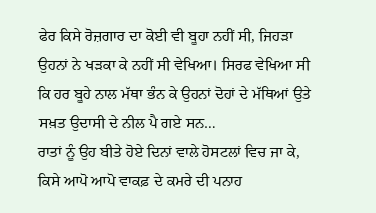ਫੇਰ ਕਿਸੇ ਰੋਜ਼ਗਾਰ ਦਾ ਕੋਈ ਵੀ ਬੂਹਾ ਨਹੀਂ ਸੀ, ਜਿਹੜਾ ਉਹਨਾਂ ਨੇ ਖੜਕਾ ਕੇ ਨਹੀਂ ਸੀ ਵੇਖਿਆ। ਸਿਰਫ ਵੇਖਿਆ ਸੀ ਕਿ ਹਰ ਬੂਹੇ ਨਾਲ ਮੱਥਾ ਭੰਨ ਕੇ ਉਹਨਾਂ ਦੋਹਾਂ ਦੇ ਮੱਥਿਆਂ ਉਤੇ ਸਖ਼ਤ ਉਦਾਸੀ ਦੇ ਨੀਲ ਪੈ ਗਏ ਸਨ…
ਰਾਤਾਂ ਨੂੰ ਉਹ ਬੀਤੇ ਹੋਏ ਦਿਨਾਂ ਵਾਲੇ ਹੋਸਟਲਾਂ ਵਿਚ ਜਾ ਕੇ, ਕਿਸੇ ਆਪੋ ਆਪੋ ਵਾਕਫ਼ ਦੇ ਕਮਰੇ ਦੀ ਪਨਾਹ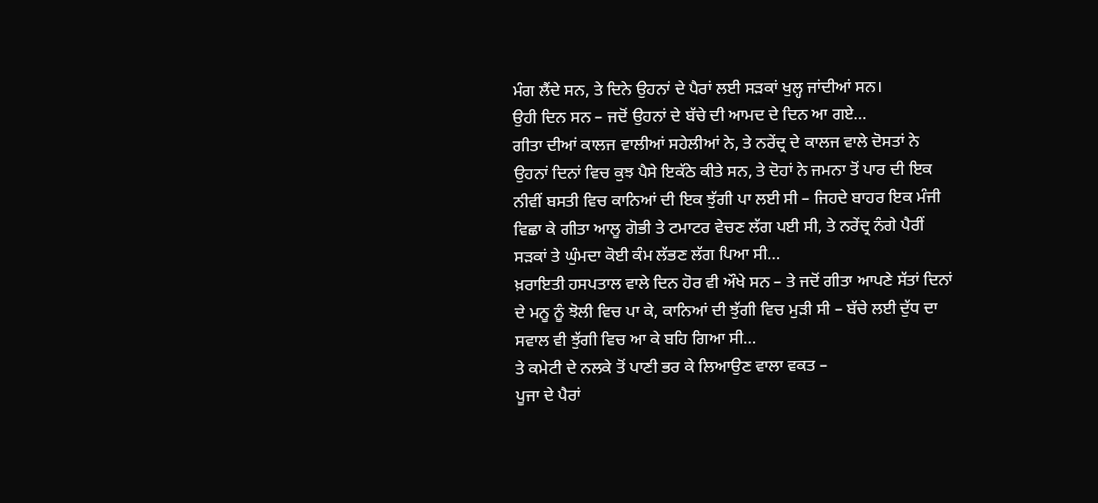ਮੰਗ ਲੈਂਦੇ ਸਨ, ਤੇ ਦਿਨੇ ਉਹਨਾਂ ਦੇ ਪੈਰਾਂ ਲਈ ਸੜਕਾਂ ਖੁਲ੍ਹ ਜਾਂਦੀਆਂ ਸਨ।
ਉਹੀ ਦਿਨ ਸਨ – ਜਦੋਂ ਉਹਨਾਂ ਦੇ ਬੱਚੇ ਦੀ ਆਮਦ ਦੇ ਦਿਨ ਆ ਗਏ…
ਗੀਤਾ ਦੀਆਂ ਕਾਲਜ ਵਾਲੀਆਂ ਸਹੇਲੀਆਂ ਨੇ, ਤੇ ਨਰੇਂਦ੍ਰ ਦੇ ਕਾਲਜ ਵਾਲੇ ਦੋਸਤਾਂ ਨੇ ਉਹਨਾਂ ਦਿਨਾਂ ਵਿਚ ਕੁਝ ਪੈਸੇ ਇਕੱਠੇ ਕੀਤੇ ਸਨ, ਤੇ ਦੋਹਾਂ ਨੇ ਜਮਨਾ ਤੋਂ ਪਾਰ ਦੀ ਇਕ ਨੀਵੀਂ ਬਸਤੀ ਵਿਚ ਕਾਨਿਆਂ ਦੀ ਇਕ ਝੁੱਗੀ ਪਾ ਲਈ ਸੀ – ਜਿਹਦੇ ਬਾਹਰ ਇਕ ਮੰਜੀ ਵਿਛਾ ਕੇ ਗੀਤਾ ਆਲੂ ਗੋਭੀ ਤੇ ਟਮਾਟਰ ਵੇਚਣ ਲੱਗ ਪਈ ਸੀ, ਤੇ ਨਰੇਂਦ੍ਰ ਨੰਗੇ ਪੈਰੀਂ ਸੜਕਾਂ ਤੇ ਘੁੰਮਦਾ ਕੋਈ ਕੰਮ ਲੱਭਣ ਲੱਗ ਪਿਆ ਸੀ…
ਖ਼ਰਾਇਤੀ ਹਸਪਤਾਲ ਵਾਲੇ ਦਿਨ ਹੋਰ ਵੀ ਔਖੇ ਸਨ – ਤੇ ਜਦੋਂ ਗੀਤਾ ਆਪਣੇ ਸੱਤਾਂ ਦਿਨਾਂ ਦੇ ਮਨੂ ਨੂੰ ਝੋਲੀ ਵਿਚ ਪਾ ਕੇ, ਕਾਨਿਆਂ ਦੀ ਝੁੱਗੀ ਵਿਚ ਮੁੜੀ ਸੀ – ਬੱਚੇ ਲਈ ਦੁੱਧ ਦਾ ਸਵਾਲ ਵੀ ਝੁੱਗੀ ਵਿਚ ਆ ਕੇ ਬਹਿ ਗਿਆ ਸੀ…
ਤੇ ਕਮੇਟੀ ਦੇ ਨਲਕੇ ਤੋਂ ਪਾਣੀ ਭਰ ਕੇ ਲਿਆਉਣ ਵਾਲਾ ਵਕਤ –
ਪੂਜਾ ਦੇ ਪੈਰਾਂ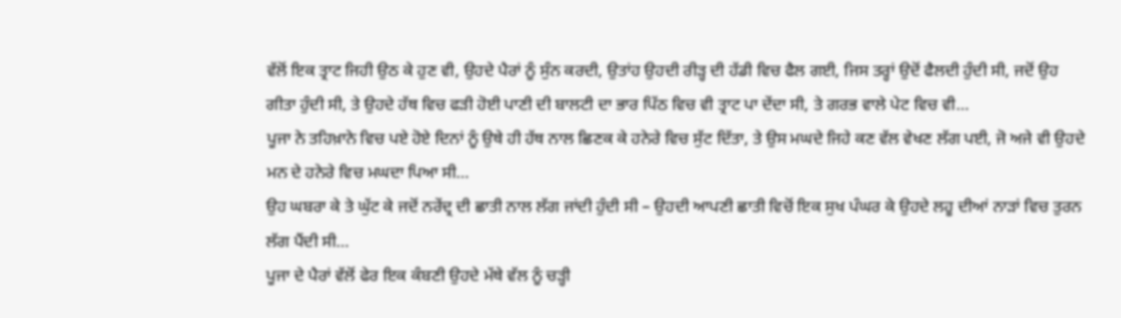ਵੱਲੋਂ ਇਕ ਤ੍ਰਾਟ ਜਿਹੀ ਉਠ ਕੇ ਹੁਣ ਵੀ, ਉਹਦੇ ਪੈਰਾਂ ਨੂੰ ਸੁੰਨ ਕਰਦੀ, ਉਤਾਂਹ ਉਹਦੀ ਰੀੜ੍ਹ ਦੀ ਹੱਡੀ ਵਿਚ ਫੈਲ ਗਈ, ਜਿਸ ਤਰ੍ਹਾਂ ਉਦੋਂ ਫੈਲਦੀ ਹੁੰਦੀ ਸੀ, ਜਦੋਂ ਉਹ ਗੀਤਾ ਹੁੰਦੀ ਸੀ, ਤੇ ਉਹਦੇ ਹੱਥ ਵਿਚ ਫੜੀ ਹੋਈ ਪਾਣੀ ਦੀ ਬਾਲਟੀ ਦਾ ਭਾਰ ਪਿੱਠ ਵਿਚ ਵੀ ਤ੍ਰਾਟ ਪਾ ਦੇਂਦਾ ਸੀ, ਤੇ ਗਰਭ ਵਾਲੇ ਪੇਟ ਵਿਚ ਵੀ…
ਪੂਜਾ ਨੇ ਤਹਿਖ਼ਾਨੇ ਵਿਚ ਪਏ ਹੋਏ ਦਿਨਾਂ ਨੂੰ ਉਥੇ ਹੀ ਹੱਥ ਨਾਲ ਛਿਣਕ ਕੇ ਹਨੇਰੇ ਵਿਚ ਸੁੱਟ ਦਿੱਤਾ, ਤੇ ਉਸ ਮਘਦੇ ਜਿਹੇ ਕਣ ਵੱਲ ਵੇਖਣ ਲੱਗ ਪਈ, ਜੋ ਅਜੇ ਵੀ ਉਹਦੇ ਮਨ ਦੇ ਹਨੇਰੇ ਵਿਚ ਮਘਦਾ ਪਿਆ ਸੀ…
ਉਹ ਘਬਰਾ ਕੇ ਤੇ ਘੁੱਟ ਕੇ ਜਦੋਂ ਨਰੇਂਦ੍ਰ ਦੀ ਛਾਤੀ ਨਾਲ ਲੱਗ ਜਾਂਦੀ ਹੁੰਦੀ ਸੀ – ਉਹਦੀ ਆਪਣੀ ਛਾਤੀ ਵਿਚੋਂ ਇਕ ਸੁਖ ਪੰਘਰ ਕੇ ਉਹਦੇ ਲਹੂ ਦੀਆਂ ਨਾੜਾਂ ਵਿਚ ਤੁਰਨ ਲੱਗ ਪੈਂਦੀ ਸੀ…
ਪੂਜਾ ਦੇ ਪੈਰਾਂ ਵੱਲੋਂ ਫੇਰ ਇਕ ਕੰਬਣੀ ਉਹਦੇ ਮੱਥੇ ਵੱਲ ਨੂੰ ਚੜ੍ਹੀ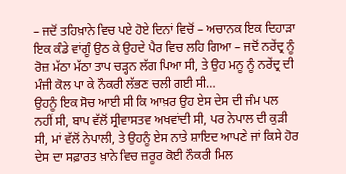– ਜਦੋਂ ਤਹਿਖ਼ਾਨੇ ਵਿਚ ਪਏ ਹੋਏ ਦਿਨਾਂ ਵਿਚੋਂ – ਅਚਾਨਕ ਇਕ ਦਿਹਾੜਾ ਇਕ ਕੰਡੇ ਵਾਂਗੂੰ ਉਠ ਕੇ ਉਹਦੇ ਪੈਰ ਵਿਚ ਲਹਿ ਗਿਆ – ਜਦੋਂ ਨਰੇਂਦ੍ਰ ਨੂੰ ਰੋਜ਼ ਮੱਠਾ ਮੱਠਾ ਤਾਪ ਚੜ੍ਹਨ ਲੱਗ ਪਿਆ ਸੀ, ਤੇ ਉਹ ਮਨੂ ਨੂੰ ਨਰੇਂਦ੍ਰ ਦੀ ਮੰਜੀ ਕੋਲ ਪਾ ਕੇ ਨੌਕਰੀ ਲੱਭਣ ਚਲੀ ਗਈ ਸੀ…
ਉਹਨੂੰ ਇਕ ਸੋਚ ਆਈ ਸੀ ਕਿ ਆਖ਼ਰ ਉਹ ਏਸ ਦੇਸ ਦੀ ਜੰਮ ਪਲ ਨਹੀਂ ਸੀ, ਬਾਪ ਵੱਲੋਂ ਸ੍ਰੀਵਾਸਤਵ ਅਖਵਾਂਦੀ ਸੀ, ਪਰ ਨੇਪਾਲ ਦੀ ਕੁੜੀ ਸੀ, ਮਾਂ ਵੱਲੋਂ ਨੇਪਾਲੀ, ਤੇ ਉਹਨੂੰ ਏਸ ਨਾਤੇ ਸ਼ਾਇਦ ਆਪਣੇ ਜਾਂ ਕਿਸੇ ਹੋਰ ਦੇਸ ਦਾ ਸਫ਼ਾਰਤ ਖ਼ਾਨੇ ਵਿਚ ਜ਼ਰੂਰ ਕੋਈ ਨੌਕਰੀ ਮਿਲ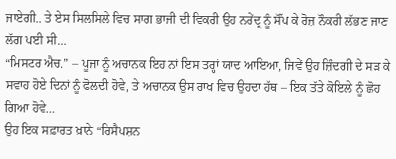ਜਾਏਗੀ.. ਤੇ ਏਸ ਸਿਲਸਿਲੇ ਵਿਚ ਸਾਗ ਭਾਜੀ ਦੀ ਵਿਕਰੀ ਉਹ ਨਰੇਂਦ੍ਰ ਨੂੰ ਸੌਂਪ ਕੇ ਰੋਜ਼ ਨੌਕਰੀ ਲੱਭਣ ਜਾਣ ਲੱਗ ਪਈ ਸੀ…
“ਮਿਸਟਰ ਐਚ.” – ਪੂਜਾ ਨੂੰ ਅਚਾਨਕ ਇਹ ਨਾਂ ਇਸ ਤਰ੍ਹਾਂ ਯਾਦ ਆਇਆ, ਜਿਵੇਂ ਉਹ ਜ਼ਿੰਦਗੀ ਦੇ ਸੜ ਕੇ ਸਵਾਹ ਹੋਏ ਦਿਨਾਂ ਨੂੰ ਫੋਲਦੀ ਹੋਵੇ, ਤੇ ਅਚਾਨਕ ਉਸ ਰਾਖ ਵਿਚ ਉਹਦਾ ਹੱਥ – ਇਕ ਤੱਤੇ ਕੋਇਲੇ ਨੂੰ ਛੋਹ ਗਿਆ ਹੋਵੇ…
ਉਹ ਇਕ ਸਫ਼ਾਰਤ ਖ਼ਾਨੇ “ਰਿਸੈਪਸ਼ਨ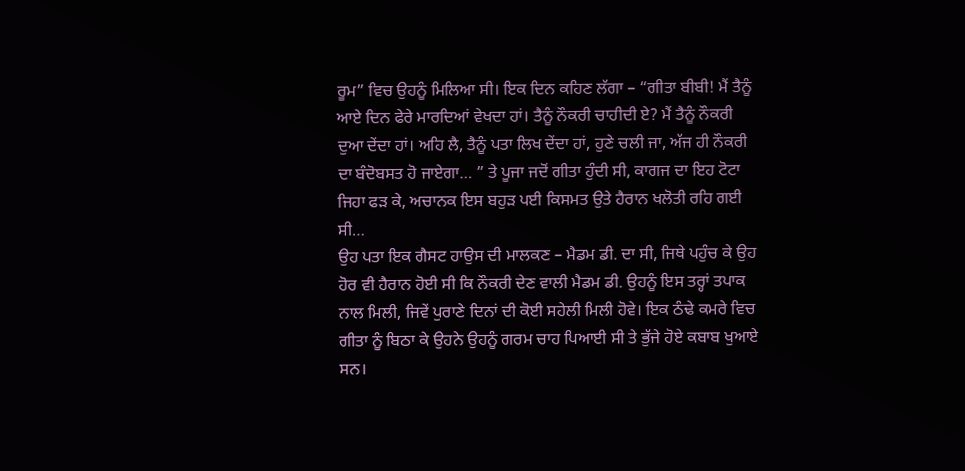ਰੂਮ” ਵਿਚ ਉਹਨੂੰ ਮਿਲਿਆ ਸੀ। ਇਕ ਦਿਨ ਕਹਿਣ ਲੱਗਾ – “ਗੀਤਾ ਬੀਬੀ! ਮੈਂ ਤੈਨੂੰ ਆਏ ਦਿਨ ਫੇਰੇ ਮਾਰਦਿਆਂ ਵੇਖਦਾ ਹਾਂ। ਤੈਨੂੰ ਨੌਕਰੀ ਚਾਹੀਦੀ ਏ? ਮੈਂ ਤੈਨੂੰ ਨੌਕਰੀ ਦੁਆ ਦੇਂਦਾ ਹਾਂ। ਅਹਿ ਲੈ, ਤੈਨੂੰ ਪਤਾ ਲਿਖ ਦੇਂਦਾ ਹਾਂ, ਹੁਣੇ ਚਲੀ ਜਾ, ਅੱਜ ਹੀ ਨੌਕਰੀ ਦਾ ਬੰਦੋਬਸਤ ਹੋ ਜਾਏਗਾ… ” ਤੇ ਪੂਜਾ ਜਦੋਂ ਗੀਤਾ ਹੁੰਦੀ ਸੀ, ਕਾਗਜ ਦਾ ਇਹ ਟੋਟਾ ਜਿਹਾ ਫੜ ਕੇ, ਅਚਾਨਕ ਇਸ ਬਹੁੜ ਪਈ ਕਿਸਮਤ ਉਤੇ ਹੈਰਾਨ ਖਲੋਤੀ ਰਹਿ ਗਈ ਸੀ…
ਉਹ ਪਤਾ ਇਕ ਗੈਸਟ ਹਾਉਸ ਦੀ ਮਾਲਕਣ – ਮੈਡਮ ਡੀ. ਦਾ ਸੀ, ਜਿਥੇ ਪਹੁੰਚ ਕੇ ਉਹ ਹੋਰ ਵੀ ਹੈਰਾਨ ਹੋਈ ਸੀ ਕਿ ਨੌਕਰੀ ਦੇਣ ਵਾਲੀ ਮੈਡਮ ਡੀ. ਉਹਨੂੰ ਇਸ ਤਰ੍ਹਾਂ ਤਪਾਕ ਨਾਲ ਮਿਲੀ, ਜਿਵੇਂ ਪੁਰਾਣੇ ਦਿਨਾਂ ਦੀ ਕੋਈ ਸਹੇਲੀ ਮਿਲੀ ਹੋਵੇ। ਇਕ ਠੰਢੇ ਕਮਰੇ ਵਿਚ ਗੀਤਾ ਨੂੰ ਬਿਠਾ ਕੇ ਉਹਨੇ ਉਹਨੂੰ ਗਰਮ ਚਾਹ ਪਿਆਈ ਸੀ ਤੇ ਭੁੱਜੇ ਹੋਏ ਕਬਾਬ ਖੁਆਏ ਸਨ।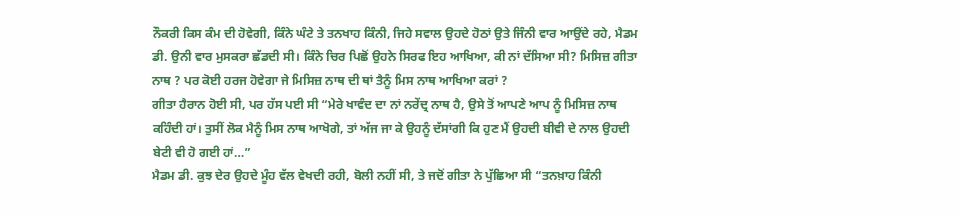ਨੌਕਰੀ ਕਿਸ ਕੰਮ ਦੀ ਹੋਵੇਗੀ, ਕਿੰਨੇ ਘੰਟੇ ਤੇ ਤਨਖਾਹ ਕਿੰਨੀ, ਜਿਹੇ ਸਵਾਲ ਉਹਦੇ ਹੋਠਾਂ ਉਤੇ ਜਿੰਨੀ ਵਾਰ ਆਉਂਦੇ ਰਹੇ, ਮੈਡਮ ਡੀ. ਉਨੀ ਵਾਰ ਮੁਸਕਰਾ ਛੱਡਦੀ ਸੀ। ਕਿੰਨੇ ਚਿਰ ਪਿਛੋਂ ਉਹਨੇ ਸਿਰਫ ਇਹ ਆਖਿਆ, ਕੀ ਨਾਂ ਦੱਸਿਆ ਸੀ? ਮਿਸਿਜ਼ ਗੀਤਾ ਨਾਥ ? ਪਰ ਕੋਈ ਹਰਜ ਹੋਵੇਗਾ ਜੇ ਮਿਸਿਜ਼ ਨਾਥ ਦੀ ਥਾਂ ਤੈਨੂੰ ਮਿਸ ਨਾਥ ਆਖਿਆ ਕਰਾਂ ?
ਗੀਤਾ ਹੈਰਾਨ ਹੋਈ ਸੀ, ਪਰ ਹੱਸ ਪਈ ਸੀ “ਮੇਰੇ ਖਾਵੰਦ ਦਾ ਨਾਂ ਨਰੇਂਦ੍ਰ ਨਾਥ ਹੈ, ਉਸੇ ਤੋਂ ਆਪਣੇ ਆਪ ਨੂੰ ਮਿਸਿਜ਼ ਨਾਥ ਕਹਿੰਦੀ ਹਾਂ। ਤੁਸੀਂ ਲੋਕ ਮੈਨੂੰ ਮਿਸ ਨਾਥ ਆਖੋਗੇ, ਤਾਂ ਅੱਜ ਜਾ ਕੇ ਉਹਨੂੰ ਦੱਸਾਂਗੀ ਕਿ ਹੁਣ ਮੈਂ ਉਹਦੀ ਬੀਵੀ ਦੇ ਨਾਲ ਉਹਦੀ ਬੇਟੀ ਵੀ ਹੋ ਗਈ ਹਾਂ…”
ਮੈਡਮ ਡੀ. ਕੁਝ ਦੇਰ ਉਹਦੇ ਮੂੰਹ ਵੱਲ ਵੇਖਦੀ ਰਹੀ, ਬੋਲੀ ਨਹੀਂ ਸੀ, ਤੇ ਜਦੋਂ ਗੀਤਾ ਨੇ ਪੁੱਛਿਆ ਸੀ “ਤਨਖ਼ਾਹ ਕਿੰਨੀ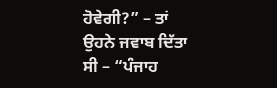ਹੋਵੇਗੀ?” – ਤਾਂ ਉਹਨੇ ਜਵਾਬ ਦਿੱਤਾ ਸੀ – “ਪੰਜਾਹ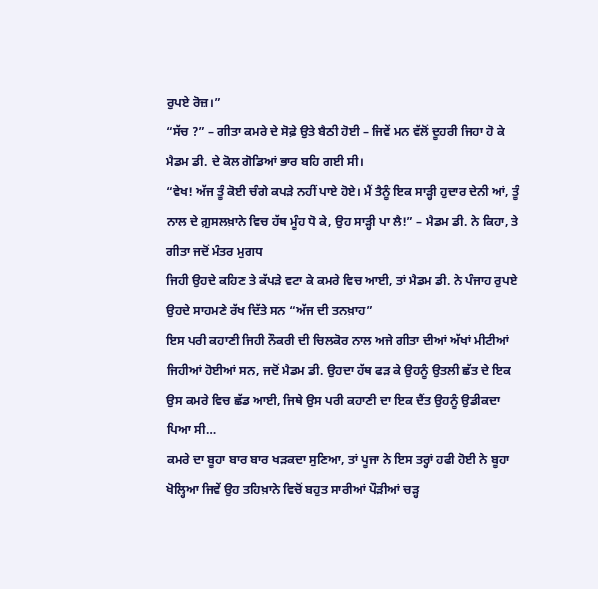ਰੁਪਏ ਰੋਜ਼।”
“ਸੱਚ ?” – ਗੀਤਾ ਕਮਰੇ ਦੇ ਸੋਫ਼ੇ ਉਤੇ ਬੈਠੀ ਹੋਈ – ਜਿਵੇਂ ਮਨ ਵੱਲੋਂ ਦੂਹਰੀ ਜਿਹਾ ਹੋ ਕੇ ਮੈਡਮ ਡੀ. ਦੇ ਕੋਲ ਗੋਡਿਆਂ ਭਾਰ ਬਹਿ ਗਈ ਸੀ।
“ਵੇਖ! ਅੱਜ ਤੂੰ ਕੋਈ ਚੰਗੇ ਕਪੜੇ ਨਹੀਂ ਪਾਏ ਹੋਏ। ਮੈਂ ਤੈਨੂੰ ਇਕ ਸਾੜ੍ਹੀ ਹੁਦਾਰ ਦੇਨੀ ਆਂ, ਤੂੰ ਨਾਲ ਦੇ ਗ਼ੁਸਲਖ਼ਾਨੇ ਵਿਚ ਹੱਥ ਮੂੰਹ ਧੋ ਕੇ, ਉਹ ਸਾੜ੍ਹੀ ਪਾ ਲੈ!” – ਮੈਡਮ ਡੀ. ਨੇ ਕਿਹਾ, ਤੇ ਗੀਤਾ ਜਦੋਂ ਮੰਤਰ ਮੁਗਧ
ਜਿਹੀ ਉਹਦੇ ਕਹਿਣ ਤੇ ਕੱਪੜੇ ਵਟਾ ਕੇ ਕਮਰੇ ਵਿਚ ਆਈ, ਤਾਂ ਮੈਡਮ ਡੀ. ਨੇ ਪੰਜਾਹ ਰੁਪਏ ਉਹਦੇ ਸਾਹਮਣੇ ਰੱਖ ਦਿੱਤੇ ਸਨ “ਅੱਜ ਦੀ ਤਨਖ਼ਾਹ”
ਇਸ ਪਰੀ ਕਹਾਣੀ ਜਿਹੀ ਨੌਕਰੀ ਦੀ ਚਿਲਕੋਰ ਨਾਲ ਅਜੇ ਗੀਤਾ ਦੀਆਂ ਅੱਖਾਂ ਮੀਟੀਆਂ ਜਿਹੀਆਂ ਹੋਈਆਂ ਸਨ, ਜਦੋਂ ਮੈਡਮ ਡੀ. ਉਹਦਾ ਹੱਥ ਫੜ ਕੇ ਉਹਨੂੰ ਉਤਲੀ ਛੱਤ ਦੇ ਇਕ ਉਸ ਕਮਰੇ ਵਿਚ ਛੱਡ ਆਈ, ਜਿਥੇ ਉਸ ਪਰੀ ਕਹਾਣੀ ਦਾ ਇਕ ਦੈਂਤ ਉਹਨੂੰ ਉਡੀਕਦਾ ਪਿਆ ਸੀ…
ਕਮਰੇ ਦਾ ਬੂਹਾ ਬਾਰ ਬਾਰ ਖੜਕਦਾ ਸੁਣਿਆ, ਤਾਂ ਪੂਜਾ ਨੇ ਇਸ ਤਰ੍ਹਾਂ ਹਫੀ ਹੋਈ ਨੇ ਬੂਹਾ ਖੋਲ੍ਹਿਆ ਜਿਵੇਂ ਉਹ ਤਹਿਖ਼ਾਨੇ ਵਿਚੋਂ ਬਹੁਤ ਸਾਰੀਆਂ ਪੌੜੀਆਂ ਚੜ੍ਹ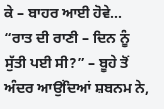ਕੇ – ਬਾਹਰ ਆਈ ਹੋਵੇ…
“ਰਾਤ ਦੀ ਰਾਣੀ – ਦਿਨ ਨੂੰ ਸੁੱਤੀ ਪਈ ਸੀ?” – ਬੂਹੇ ਤੋਂ ਅੰਦਰ ਆਉਂਦਿਆਂ ਸ਼ਬਨਮ ਨੇ,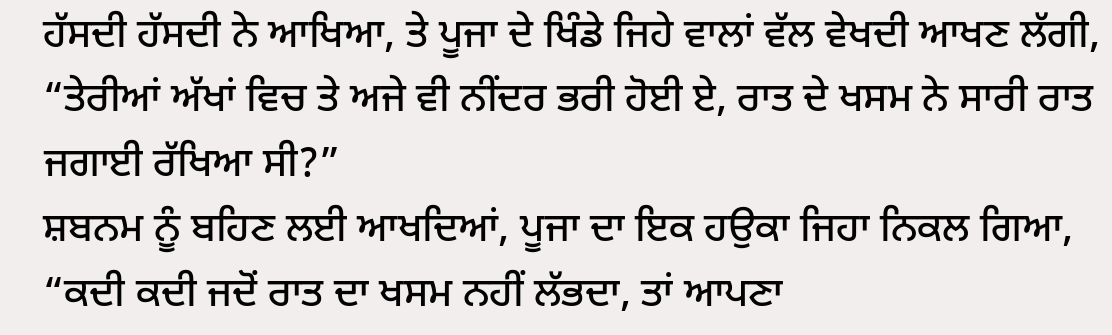ਹੱਸਦੀ ਹੱਸਦੀ ਨੇ ਆਖਿਆ, ਤੇ ਪੂਜਾ ਦੇ ਖਿੰਡੇ ਜਿਹੇ ਵਾਲਾਂ ਵੱਲ ਵੇਖਦੀ ਆਖਣ ਲੱਗੀ, “ਤੇਰੀਆਂ ਅੱਖਾਂ ਵਿਚ ਤੇ ਅਜੇ ਵੀ ਨੀਂਦਰ ਭਰੀ ਹੋਈ ਏ, ਰਾਤ ਦੇ ਖਸਮ ਨੇ ਸਾਰੀ ਰਾਤ ਜਗਾਈ ਰੱਖਿਆ ਸੀ?”
ਸ਼ਬਨਮ ਨੂੰ ਬਹਿਣ ਲਈ ਆਖਦਿਆਂ, ਪੂਜਾ ਦਾ ਇਕ ਹਉਕਾ ਜਿਹਾ ਨਿਕਲ ਗਿਆ, “ਕਦੀ ਕਦੀ ਜਦੋਂ ਰਾਤ ਦਾ ਖਸਮ ਨਹੀਂ ਲੱਭਦਾ, ਤਾਂ ਆਪਣਾ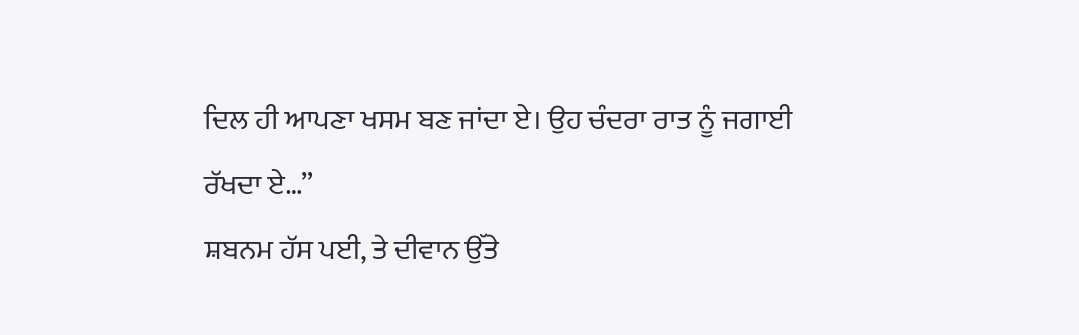ਦਿਲ ਹੀ ਆਪਣਾ ਖਸਮ ਬਣ ਜਾਂਦਾ ਏ। ਉਹ ਚੰਦਰਾ ਰਾਤ ਨੂੰ ਜਗਾਈ ਰੱਖਦਾ ਏ…”
ਸ਼ਬਨਮ ਹੱਸ ਪਈ, ਤੇ ਦੀਵਾਨ ਉੱਤੇ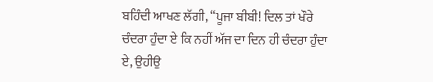ਬਹਿੰਦੀ ਆਖਣ ਲੱਗੀ, “ਪੂਜਾ ਬੀਬੀ! ਦਿਲ ਤਾਂ ਖੌਰੇ ਚੰਦਰਾ ਹੁੰਦਾ ਏ ਕਿ ਨਹੀਂ ਅੱਜ ਦਾ ਦਿਨ ਹੀ ਚੰਦਰਾ ਹੁੰਦਾ ਏ, ਉਹੀਉ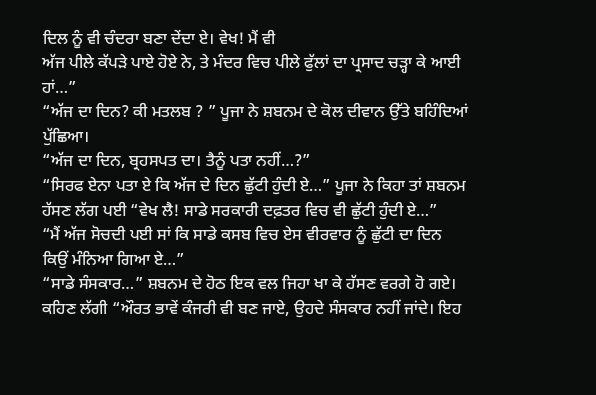ਦਿਲ ਨੂੰ ਵੀ ਚੰਦਰਾ ਬਣਾ ਦੇਂਦਾ ਏ। ਵੇਖ! ਮੈਂ ਵੀ
ਅੱਜ ਪੀਲੇ ਕੱਪੜੇ ਪਾਏ ਹੋਏ ਨੇ, ਤੇ ਮੰਦਰ ਵਿਚ ਪੀਲੇ ਫੁੱਲਾਂ ਦਾ ਪ੍ਰਸਾਦ ਚੜ੍ਹਾ ਕੇ ਆਈ ਹਾਂ…”
“ਅੱਜ ਦਾ ਦਿਨ? ਕੀ ਮਤਲਬ ? ” ਪੂਜਾ ਨੇ ਸ਼ਬਨਮ ਦੇ ਕੋਲ ਦੀਵਾਨ ਉੱਤੇ ਬਹਿੰਦਿਆਂ ਪੁੱਛਿਆ।
“ਅੱਜ ਦਾ ਦਿਨ, ਬ੍ਰਹਸਪਤ ਦਾ। ਤੈਨੂੰ ਪਤਾ ਨਹੀਂ…?”
“ਸਿਰਫ ਏਨਾ ਪਤਾ ਏ ਕਿ ਅੱਜ ਦੇ ਦਿਨ ਛੁੱਟੀ ਹੁੰਦੀ ਏ…” ਪੂਜਾ ਨੇ ਕਿਹਾ ਤਾਂ ਸ਼ਬਨਮ ਹੱਸਣ ਲੱਗ ਪਈ “ਵੇਖ ਲੈ! ਸਾਡੇ ਸਰਕਾਰੀ ਦਫ਼ਤਰ ਵਿਚ ਵੀ ਛੁੱਟੀ ਹੁੰਦੀ ਏ…”
“ਮੈਂ ਅੱਜ ਸੋਚਦੀ ਪਈ ਸਾਂ ਕਿ ਸਾਡੇ ਕਸਬ ਵਿਚ ਏਸ ਵੀਰਵਾਰ ਨੂੰ ਛੁੱਟੀ ਦਾ ਦਿਨ ਕਿਉਂ ਮੰਨਿਆ ਗਿਆ ਏ…”
“ਸਾਡੇ ਸੰਸਕਾਰ…” ਸ਼ਬਨਮ ਦੇ ਹੋਠ ਇਕ ਵਲ ਜਿਹਾ ਖਾ ਕੇ ਹੱਸਣ ਵਰਗੇ ਹੋ ਗਏ। ਕਹਿਣ ਲੱਗੀ “ਔਰਤ ਭਾਵੇਂ ਕੰਜਰੀ ਵੀ ਬਣ ਜਾਏ, ਉਹਦੇ ਸੰਸਕਾਰ ਨਹੀਂ ਜਾਂਦੇ। ਇਹ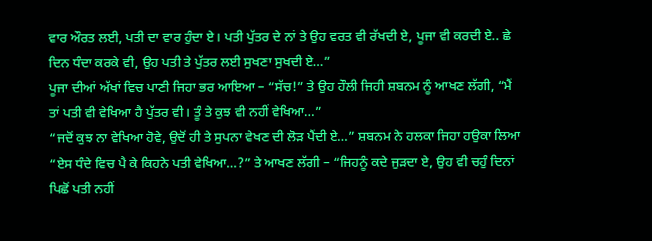ਵਾਰ ਔਰਤ ਲਈ, ਪਤੀ ਦਾ ਵਾਰ ਹੁੰਦਾ ਏ। ਪਤੀ ਪੁੱਤਰ ਦੇ ਨਾਂ ਤੇ ਉਹ ਵਰਤ ਵੀ ਰੱਖਦੀ ਏ, ਪੂਜਾ ਵੀ ਕਰਦੀ ਏ.. ਛੇ ਦਿਨ ਧੰਦਾ ਕਰਕੇ ਵੀ, ਉਹ ਪਤੀ ਤੇ ਪੁੱਤਰ ਲਈ ਸੁਖਣਾ ਸੁਖਦੀ ਏ…”
ਪੂਜਾ ਦੀਆਂ ਅੱਖਾਂ ਵਿਚ ਪਾਣੀ ਜਿਹਾ ਭਰ ਆਇਆ – “ਸੱਚ!” ਤੇ ਉਹ ਹੌਲੀ ਜਿਹੀ ਸ਼ਬਨਮ ਨੂੰ ਆਖਣ ਲੱਗੀ, “ਮੈਂ ਤਾਂ ਪਤੀ ਵੀ ਵੇਖਿਆ ਹੈ ਪੁੱਤਰ ਵੀ। ਤੂੰ ਤੇ ਕੁਝ ਵੀ ਨਹੀਂ ਵੇਖਿਆ…”
“ਜਦੋਂ ਕੁਝ ਨਾ ਵੇਖਿਆ ਹੋਵੇ, ਉਦੋਂ ਹੀ ਤੇ ਸੁਪਨਾ ਵੇਖਣ ਦੀ ਲੋੜ ਪੈਂਦੀ ਏ…” ਸ਼ਬਨਮ ਨੇ ਹਲਕਾ ਜਿਹਾ ਹਉਕਾ ਲਿਆ “ਏਸ ਧੰਦੇ ਵਿਚ ਪੈ ਕੇ ਕਿਹਨੇ ਪਤੀ ਵੇਖਿਆ…?” ਤੇ ਆਖਣ ਲੱਗੀ – “ਜਿਹਨੂੰ ਕਦੇ ਜੁੜਦਾ ਏ, ਉਹ ਵੀ ਚਹੁੰ ਦਿਨਾਂ ਪਿਛੋਂ ਪਤੀ ਨਹੀਂ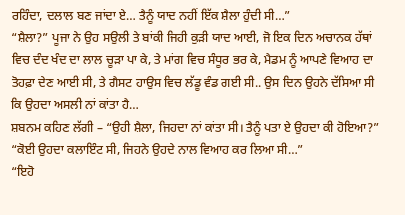ਰਹਿੰਦਾ, ਦਲਾਲ ਬਣ ਜਾਂਦਾ ਏ… ਤੈਨੂੰ ਯਾਦ ਨਹੀਂ ਇੱਕ ਸ਼ੈਲਾ ਹੁੰਦੀ ਸੀ…”
“ਸ਼ੈਲਾ?” ਪੂਜਾ ਨੇ ਉਹ ਸਉਲੀ ਤੇ ਬਾਂਕੀ ਜਿਹੀ ਕੁੜੀ ਯਾਦ ਆਈ, ਜੋ ਇਕ ਦਿਨ ਅਚਾਨਕ ਹੱਥਾਂ ਵਿਚ ਦੰਦ ਖੰਦ ਦਾ ਲਾਲ ਚੂੜਾ ਪਾ ਕੇ, ਤੇ ਮਾਂਗ ਵਿਚ ਸੰਧੂਰ ਭਰ ਕੇ, ਮੈਡਮ ਨੂੰ ਆਪਣੇ ਵਿਆਹ ਦਾ ਤੋਹਫ਼ਾ ਦੇਣ ਆਈ ਸੀ, ਤੇ ਗੈਸਟ ਹਾਉਸ ਵਿਚ ਲੱਡੂ ਵੰਡ ਗਈ ਸੀ.. ਉਸ ਦਿਨ ਉਹਨੇ ਦੱਸਿਆ ਸੀ ਕਿ ਉਹਦਾ ਅਸਲੀ ਨਾਂ ਕਾਂਤਾ ਹੈ…
ਸ਼ਬਨਮ ਕਹਿਣ ਲੱਗੀ – “ਉਹੀ ਸ਼ੈਲਾ, ਜਿਹਦਾ ਨਾਂ ਕਾਂਤਾ ਸੀ। ਤੈਨੂੰ ਪਤਾ ਏ ਉਹਦਾ ਕੀ ਹੋਇਆ?”
“ਕੋਈ ਉਹਦਾ ਕਲਾਇੰਟ ਸੀ, ਜਿਹਨੇ ਉਹਦੇ ਨਾਲ ਵਿਆਹ ਕਰ ਲਿਆ ਸੀ…”
“ਇਹੋ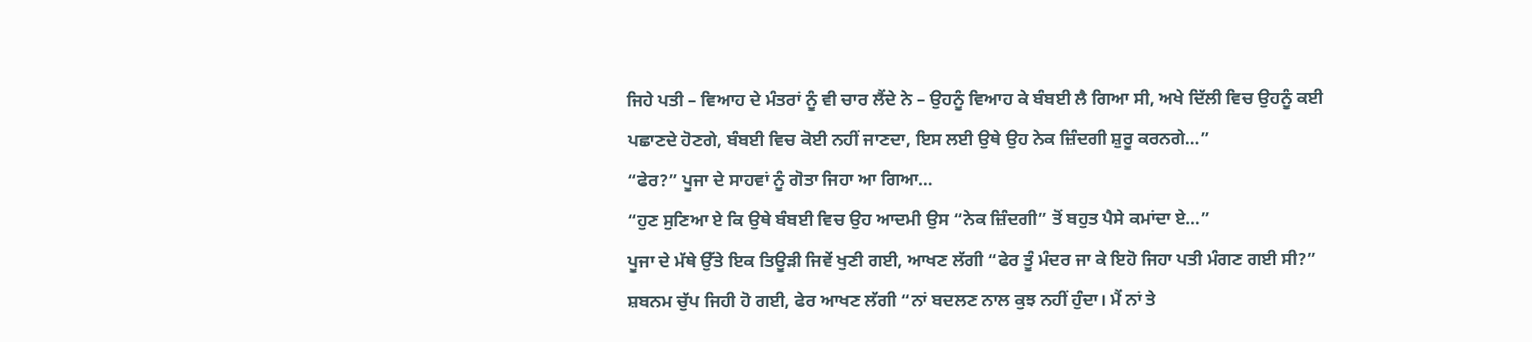ਜਿਹੇ ਪਤੀ – ਵਿਆਹ ਦੇ ਮੰਤਰਾਂ ਨੂੰ ਵੀ ਚਾਰ ਲੈਂਦੇ ਨੇ – ਉਹਨੂੰ ਵਿਆਹ ਕੇ ਬੰਬਈ ਲੈ ਗਿਆ ਸੀ, ਅਖੇ ਦਿੱਲੀ ਵਿਚ ਉਹਨੂੰ ਕਈ ਪਛਾਣਦੇ ਹੋਣਗੇ, ਬੰਬਈ ਵਿਚ ਕੋਈ ਨਹੀਂ ਜਾਣਦਾ, ਇਸ ਲਈ ਉਥੇ ਉਹ ਨੇਕ ਜ਼ਿੰਦਗੀ ਸ਼ੁਰੂ ਕਰਨਗੇ…”
“ਫੇਰ?” ਪੂਜਾ ਦੇ ਸਾਹਵਾਂ ਨੂੰ ਗੋਤਾ ਜਿਹਾ ਆ ਗਿਆ…
“ਹੁਣ ਸੁਣਿਆ ਏ ਕਿ ਉਥੇ ਬੰਬਈ ਵਿਚ ਉਹ ਆਦਮੀ ਉਸ “ਨੇਕ ਜ਼ਿੰਦਗੀ” ਤੋਂ ਬਹੁਤ ਪੈਸੇ ਕਮਾਂਦਾ ਏ…”
ਪੂਜਾ ਦੇ ਮੱਥੇ ਉੱਤੇ ਇਕ ਤਿਊੜੀ ਜਿਵੇਂ ਖੁਣੀ ਗਈ, ਆਖਣ ਲੱਗੀ “ਫੇਰ ਤੂੰ ਮੰਦਰ ਜਾ ਕੇ ਇਹੋ ਜਿਹਾ ਪਤੀ ਮੰਗਣ ਗਈ ਸੀ?”
ਸ਼ਬਨਮ ਚੁੱਪ ਜਿਹੀ ਹੋ ਗਈ, ਫੇਰ ਆਖਣ ਲੱਗੀ “ਨਾਂ ਬਦਲਣ ਨਾਲ ਕੁਝ ਨਹੀਂ ਹੁੰਦਾ। ਮੈਂ ਨਾਂ ਤੇ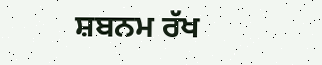ਸ਼ਬਨਮ ਰੱਖ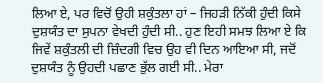ਲਿਆ ਏ, ਪਰ ਵਿਚੋਂ ਉਹੀ ਸ਼ਕੁੰਤਲਾ ਹਾਂ – ਜਿਹੜੀ ਨਿੱਕੀ ਹੁੰਦੀ ਕਿਸੇ ਦੁਸ਼ਯੰਤ ਦਾ ਸੁਪਨਾ ਵੇਖਦੀ ਹੁੰਦੀ ਸੀ.. ਹੁਣ ਇਹੀ ਸਮਝ ਲਿਆ ਏ ਕਿ ਜਿਵੇਂ ਸ਼ਕੁੰਤਲੀ ਦੀ ਜ਼ਿੰਦਗੀ ਵਿਚ ਉਹ ਵੀ ਦਿਨ ਆਇਆ ਸੀ, ਜਦੋਂ ਦੁਸ਼ਯੰਤ ਨੂੰ ਉਹਦੀ ਪਛਾਣ ਭੁੱਲ ਗਈ ਸੀ.. ਮੇਰਾ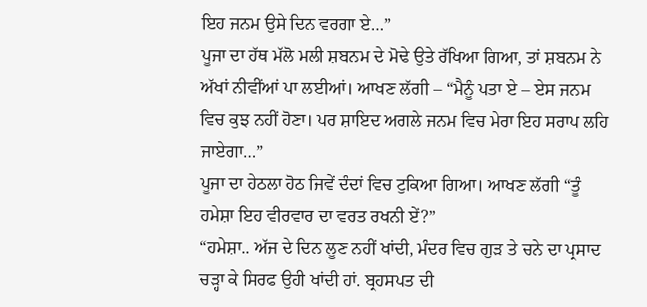ਇਹ ਜਨਮ ਉਸੇ ਦਿਨ ਵਰਗਾ ਏ…”
ਪੂਜਾ ਦਾ ਹੱਥ ਮੱਲੋ ਮਲੀ ਸ਼ਬਨਮ ਦੇ ਮੋਢੇ ਉਤੇ ਰੱਖਿਆ ਗਿਆ, ਤਾਂ ਸ਼ਬਨਮ ਨੇ ਅੱਖਾਂ ਨੀਵੀਂਆਂ ਪਾ ਲਈਆਂ। ਆਖਣ ਲੱਗੀ – “ਮੈਨੂੰ ਪਤਾ ਏ – ਏਸ ਜਨਮ ਵਿਚ ਕੁਝ ਨਹੀਂ ਹੋਣਾ। ਪਰ ਸ਼ਾਇਦ ਅਗਲੇ ਜਨਮ ਵਿਚ ਮੇਰਾ ਇਹ ਸਰਾਪ ਲਹਿ ਜਾਏਗਾ…”
ਪੂਜਾ ਦਾ ਹੇਠਲਾ ਹੋਠ ਜਿਵੇਂ ਦੰਦਾਂ ਵਿਚ ਟੁਕਿਆ ਗਿਆ। ਆਖਣ ਲੱਗੀ “ਤੂੰ ਹਮੇਸ਼ਾ ਇਹ ਵੀਰਵਾਰ ਦਾ ਵਰਤ ਰਖਨੀ ਏਂ?”
“ਹਮੇਸ਼ਾ.. ਅੱਜ ਦੇ ਦਿਨ ਲੂਣ ਨਹੀਂ ਖਾਂਦੀ, ਮੰਦਰ ਵਿਚ ਗੁੜ ਤੇ ਚਨੇ ਦਾ ਪ੍ਰਸਾਦ ਚੜ੍ਹਾ ਕੇ ਸਿਰਫ ਉਹੀ ਖਾਂਦੀ ਹਾਂ. ਬ੍ਰਹਸਪਤ ਦੀ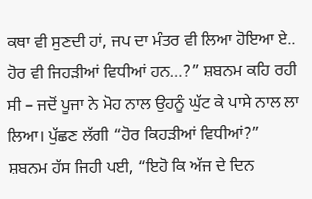ਕਥਾ ਵੀ ਸੁਣਦੀ ਹਾਂ, ਜਪ ਦਾ ਮੰਤਰ ਵੀ ਲਿਆ ਹੋਇਆ ਏ.. ਹੋਰ ਵੀ ਜਿਹੜੀਆਂ ਵਿਧੀਆਂ ਹਨ…?” ਸ਼ਬਨਮ ਕਹਿ ਰਹੀ ਸੀ – ਜਦੋਂ ਪੂਜਾ ਨੇ ਮੋਹ ਨਾਲ ਉਹਨੂੰ ਘੁੱਟ ਕੇ ਪਾਸੇ ਨਾਲ ਲਾ ਲਿਆ। ਪੁੱਛਣ ਲੱਗੀ “ਹੋਰ ਕਿਹੜੀਆਂ ਵਿਧੀਆਂ?” ਸ਼ਬਨਮ ਹੱਸ ਜਿਹੀ ਪਈ, “ਇਹੋ ਕਿ ਅੱਜ ਦੇ ਦਿਨ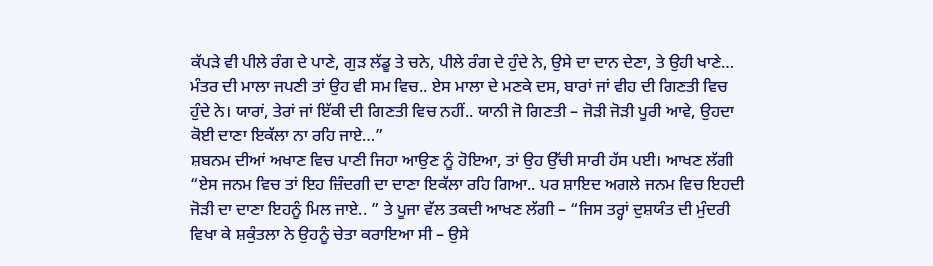ਕੱਪੜੇ ਵੀ ਪੀਲੇ ਰੰਗ ਦੇ ਪਾਣੇ, ਗੁੜ ਲੱਡੂ ਤੇ ਚਨੇ, ਪੀਲੇ ਰੰਗ ਦੇ ਹੁੰਦੇ ਨੇ, ਉਸੇ ਦਾ ਦਾਨ ਦੇਣਾ, ਤੇ ਉਹੀ ਖਾਣੇ… ਮੰਤਰ ਦੀ ਮਾਲਾ ਜਪਣੀ ਤਾਂ ਉਹ ਵੀ ਸਮ ਵਿਚ.. ਏਸ ਮਾਲਾ ਦੇ ਮਣਕੇ ਦਸ, ਬਾਰਾਂ ਜਾਂ ਵੀਹ ਦੀ ਗਿਣਤੀ ਵਿਚ ਹੁੰਦੇ ਨੇ। ਯਾਰਾਂ, ਤੇਰਾਂ ਜਾਂ ਇੱਕੀ ਦੀ ਗਿਣਤੀ ਵਿਚ ਨਹੀਂ.. ਯਾਨੀ ਜੋ ਗਿਣਤੀ – ਜੋੜੀ ਜੋੜੀ ਪੂਰੀ ਆਵੇ, ਉਹਦਾ ਕੋਈ ਦਾਣਾ ਇਕੱਲਾ ਨਾ ਰਹਿ ਜਾਏ…”
ਸ਼ਬਨਮ ਦੀਆਂ ਅਖਾਣ ਵਿਚ ਪਾਣੀ ਜਿਹਾ ਆਉਣ ਨੂੰ ਹੋਇਆ, ਤਾਂ ਉਹ ਉੱਚੀ ਸਾਰੀ ਹੱਸ ਪਈ। ਆਖਣ ਲੱਗੀ “ਏਸ ਜਨਮ ਵਿਚ ਤਾਂ ਇਹ ਜ਼ਿੰਦਗੀ ਦਾ ਦਾਣਾ ਇਕੱਲਾ ਰਹਿ ਗਿਆ.. ਪਰ ਸ਼ਾਇਦ ਅਗਲੇ ਜਨਮ ਵਿਚ ਇਹਦੀ ਜੋੜੀ ਦਾ ਦਾਣਾ ਇਹਨੂੰ ਮਿਲ ਜਾਏ.. ” ਤੇ ਪੂਜਾ ਵੱਲ ਤਕਦੀ ਆਖਣ ਲੱਗੀ – “ਜਿਸ ਤਰ੍ਹਾਂ ਦੁਸ਼ਯੰਤ ਦੀ ਮੁੰਦਰੀ ਵਿਖਾ ਕੇ ਸ਼ਕੁੰਤਲਾ ਨੇ ਉਹਨੂੰ ਚੇਤਾ ਕਰਾਇਆ ਸੀ – ਉਸੇ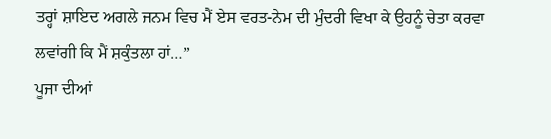ਤਰ੍ਹਾਂ ਸ਼ਾਇਦ ਅਗਲੇ ਜਨਮ ਵਿਚ ਮੈਂ ਏਸ ਵਰਤ-ਨੇਮ ਦੀ ਮੁੰਦਰੀ ਵਿਖਾ ਕੇ ਉਹਨੂੰ ਚੇਤਾ ਕਰਵਾ ਲਵਾਂਗੀ ਕਿ ਮੈਂ ਸ਼ਕੁੰਤਲਾ ਹਾਂ…”
ਪੂਜਾ ਦੀਆਂ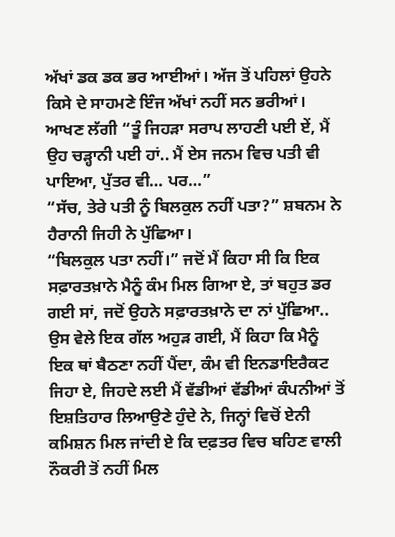ਅੱਖਾਂ ਡਕ ਡਕ ਭਰ ਆਈਆਂ। ਅੱਜ ਤੋਂ ਪਹਿਲਾਂ ਉਹਨੇ ਕਿਸੇ ਦੇ ਸਾਹਮਣੇ ਇੰਜ ਅੱਖਾਂ ਨਹੀਂ ਸਨ ਭਰੀਆਂ। ਆਖਣ ਲੱਗੀ “ਤੂੰ ਜਿਹੜਾ ਸਰਾਪ ਲਾਹਣੀ ਪਈ ਏਂ, ਮੈਂ ਉਹ ਚੜ੍ਹਾਨੀ ਪਈ ਹਾਂ.. ਮੈਂ ਏਸ ਜਨਮ ਵਿਚ ਪਤੀ ਵੀ ਪਾਇਆ, ਪੁੱਤਰ ਵੀ… ਪਰ…”
“ਸੱਚ, ਤੇਰੇ ਪਤੀ ਨੂੰ ਬਿਲਕੁਲ ਨਹੀਂ ਪਤਾ?” ਸ਼ਬਨਮ ਨੇ ਹੈਰਾਨੀ ਜਿਹੀ ਨੇ ਪੁੱਛਿਆ।
“ਬਿਲਕੁਲ ਪਤਾ ਨਹੀਂ।” ਜਦੋਂ ਮੈਂ ਕਿਹਾ ਸੀ ਕਿ ਇਕ ਸਫ਼ਾਰਤਖ਼ਾਨੇ ਮੈਨੂੰ ਕੰਮ ਮਿਲ ਗਿਆ ਏ, ਤਾਂ ਬਹੁਤ ਡਰ ਗਈ ਸਾਂ, ਜਦੋਂ ਉਹਨੇ ਸਫ਼ਾਰਤਖ਼ਾਨੇ ਦਾ ਨਾਂ ਪੁੱਛਿਆ.. ਉਸ ਵੇਲੇ ਇਕ ਗੱਲ ਅਹੁੜ ਗਈ, ਮੈਂ ਕਿਹਾ ਕਿ ਮੈਨੂੰ ਇਕ ਥਾਂ ਬੈਠਣਾ ਨਹੀਂ ਪੈਂਦਾ, ਕੰਮ ਵੀ ਇਨਡਾਇਰੈਕਟ ਜਿਹਾ ਏ, ਜਿਹਦੇ ਲਈ ਮੈਂ ਵੱਡੀਆਂ ਵੱਡੀਆਂ ਕੰਪਨੀਆਂ ਤੋਂ ਇਸ਼ਤਿਹਾਰ ਲਿਆਉਣੇ ਹੁੰਦੇ ਨੇ, ਜਿਨ੍ਹਾਂ ਵਿਚੋਂ ਏਨੀ ਕਮਿਸ਼ਨ ਮਿਲ ਜਾਂਦੀ ਏ ਕਿ ਦਫ਼ਤਰ ਵਿਚ ਬਹਿਣ ਵਾਲੀ ਨੌਕਰੀ ਤੋਂ ਨਹੀਂ ਮਿਲ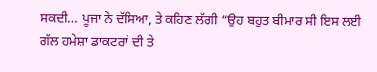ਸਕਦੀ… ਪੂਜਾ ਨੇ ਦੱਸਿਆ, ਤੇ ਕਹਿਣ ਲੱਗੀ “ਉਹ ਬਹੁਤ ਬੀਮਾਰ ਸੀ ਇਸ ਲਈ ਗੱਲ ਹਮੇਸ਼ਾ ਡਾਕਟਰਾਂ ਦੀ ਤੇ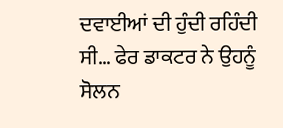ਦਵਾਈਆਂ ਦੀ ਹੁੰਦੀ ਰਹਿੰਦੀ ਸੀ… ਫੇਰ ਡਾਕਟਰ ਨੇ ਉਹਨੂੰ ਸੋਲਨ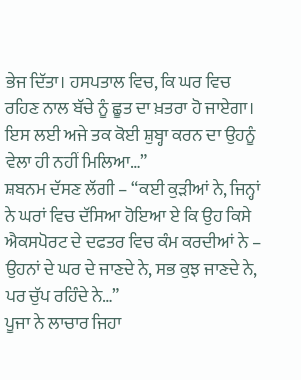ਭੇਜ ਦਿੱਤਾ। ਹਸਪਤਾਲ ਵਿਚ, ਕਿ ਘਰ ਵਿਚ ਰਹਿਣ ਨਾਲ ਬੱਚੇ ਨੂੰ ਛੂਤ ਦਾ ਖ਼ਤਰਾ ਹੋ ਜਾਏਗਾ। ਇਸ ਲਈ ਅਜੇ ਤਕ ਕੋਈ ਸ਼ੁਬ੍ਹਾ ਕਰਨ ਦਾ ਉਹਨੂੰ ਵੇਲਾ ਹੀ ਨਹੀਂ ਮਿਲਿਆ…”
ਸ਼ਬਨਮ ਦੱਸਣ ਲੱਗੀ – “ਕਈ ਕੁੜੀਆਂ ਨੇ, ਜਿਨ੍ਹਾਂ ਨੇ ਘਰਾਂ ਵਿਚ ਦੱਸਿਆ ਹੋਇਆ ਏ ਕਿ ਉਹ ਕਿਸੇ ਐਕਸਪੋਰਟ ਦੇ ਦਫਤਰ ਵਿਚ ਕੰਮ ਕਰਦੀਆਂ ਨੇ – ਉਹਨਾਂ ਦੇ ਘਰ ਦੇ ਜਾਣਦੇ ਨੇ, ਸਭ ਕੁਝ ਜਾਣਦੇ ਨੇ, ਪਰ ਚੁੱਪ ਰਹਿੰਦੇ ਨੇ…”
ਪੂਜਾ ਨੇ ਲਾਚਾਰ ਜਿਹਾ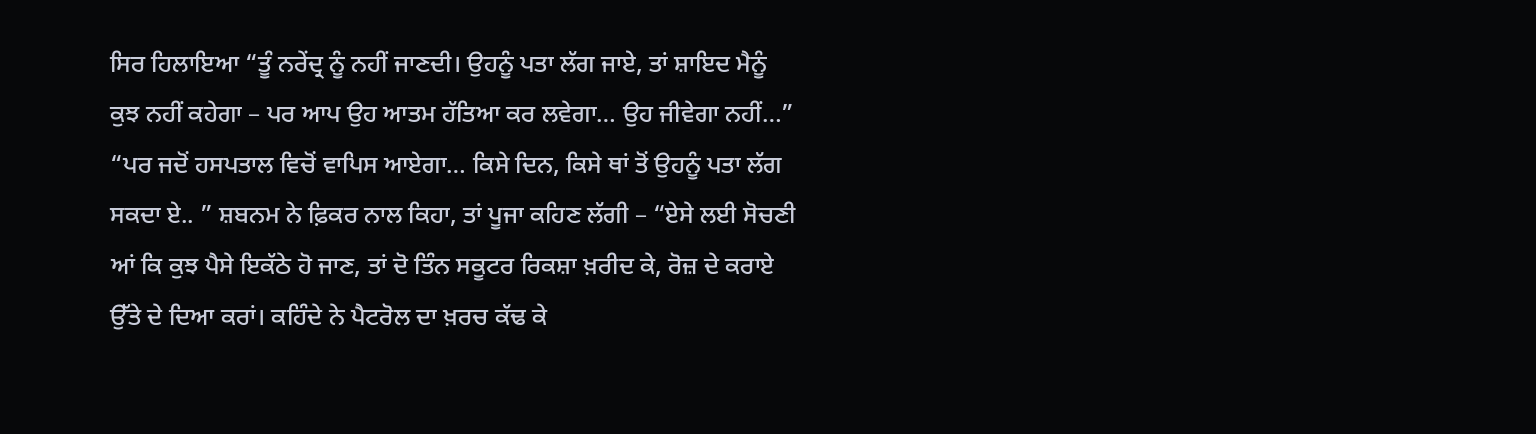ਸਿਰ ਹਿਲਾਇਆ “ਤੂੰ ਨਰੇਂਦ੍ਰ ਨੂੰ ਨਹੀਂ ਜਾਣਦੀ। ਉਹਨੂੰ ਪਤਾ ਲੱਗ ਜਾਏ, ਤਾਂ ਸ਼ਾਇਦ ਮੈਨੂੰ ਕੁਝ ਨਹੀਂ ਕਹੇਗਾ – ਪਰ ਆਪ ਉਹ ਆਤਮ ਹੱਤਿਆ ਕਰ ਲਵੇਗਾ… ਉਹ ਜੀਵੇਗਾ ਨਹੀਂ…”
“ਪਰ ਜਦੋਂ ਹਸਪਤਾਲ ਵਿਚੋਂ ਵਾਪਿਸ ਆਏਗਾ… ਕਿਸੇ ਦਿਨ, ਕਿਸੇ ਥਾਂ ਤੋਂ ਉਹਨੂੰ ਪਤਾ ਲੱਗ ਸਕਦਾ ਏ.. ” ਸ਼ਬਨਮ ਨੇ ਫ਼ਿਕਰ ਨਾਲ ਕਿਹਾ, ਤਾਂ ਪੂਜਾ ਕਹਿਣ ਲੱਗੀ – “ਏਸੇ ਲਈ ਸੋਚਣੀ ਆਂ ਕਿ ਕੁਝ ਪੈਸੇ ਇਕੱਠੇ ਹੋ ਜਾਣ, ਤਾਂ ਦੋ ਤਿੰਨ ਸਕੂਟਰ ਰਿਕਸ਼ਾ ਖ਼ਰੀਦ ਕੇ, ਰੋਜ਼ ਦੇ ਕਰਾਏ ਉੱਤੇ ਦੇ ਦਿਆ ਕਰਾਂ। ਕਹਿੰਦੇ ਨੇ ਪੈਟਰੋਲ ਦਾ ਖ਼ਰਚ ਕੱਢ ਕੇ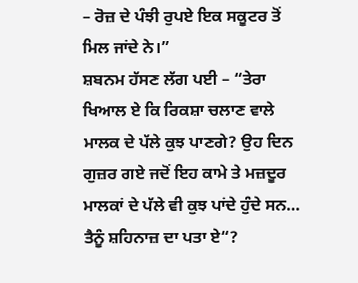– ਰੋਜ਼ ਦੇ ਪੰਝੀ ਰੁਪਏ ਇਕ ਸਕੂਟਰ ਤੋਂ ਮਿਲ ਜਾਂਦੇ ਨੇ।”
ਸ਼ਬਨਮ ਹੱਸਣ ਲੱਗ ਪਈ – “ਤੇਰਾ ਖਿਆਲ ਏ ਕਿ ਰਿਕਸ਼ਾ ਚਲਾਣ ਵਾਲੇ ਮਾਲਕ ਦੇ ਪੱਲੇ ਕੁਝ ਪਾਣਗੇ? ਉਹ ਦਿਨ ਗੁਜ਼ਰ ਗਏ ਜਦੋਂ ਇਹ ਕਾਮੇ ਤੇ ਮਜ਼ਦੂਰ ਮਾਲਕਾਂ ਦੇ ਪੱਲੇ ਵੀ ਕੁਝ ਪਾਂਦੇ ਹੁੰਦੇ ਸਨ… ਤੈਨੂੰ ਸ਼ਹਿਨਾਜ਼ ਦਾ ਪਤਾ ਏ“?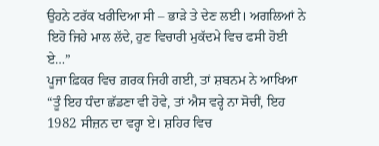ਉਹਨੇ ਟਰੱਕ ਖਰੀਦਿਆ ਸੀ – ਭਾੜੇ ਤੇ ਦੇਣ ਲਈ। ਅਗਲਿਆਂ ਨੇ ਇਹੋ ਜਿਹੇ ਮਾਲ ਲੱਦੇ, ਹੁਣ ਵਿਚਾਰੀ ਮੁਕੱਦਮੇ ਵਿਚ ਫਸੀ ਹੋਈ ਏ…”
ਪੂਜਾ ਫ਼ਿਕਰ ਵਿਚ ਗ਼ਰਕ ਜਿਹੀ ਗਈ, ਤਾਂ ਸ਼ਬਨਮ ਨੇ ਆਖਿਆ “ਤੂੰ ਇਹ ਧੰਦਾ ਛੱਡਣਾ ਵੀ ਹੋਵੇ, ਤਾਂ ਐਸ ਵਰ੍ਹੇ ਨਾ ਸੋਚੀਂ, ਇਹ 1982 ਸੀਜ਼ਨ ਦਾ ਵਰ੍ਹਾ ਏ। ਸ਼ਹਿਰ ਵਿਚ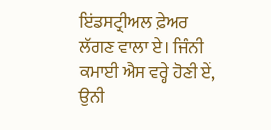ਇਂਡਸਟ੍ਰੀਅਲ ਫ਼ੇਅਰ ਲੱਗਣ ਵਾਲਾ ਏ। ਜਿੰਨੀ ਕਮਾਈ ਐਸ ਵਰ੍ਹੇ ਹੋਣੀ ਏਂ, ਉਨੀ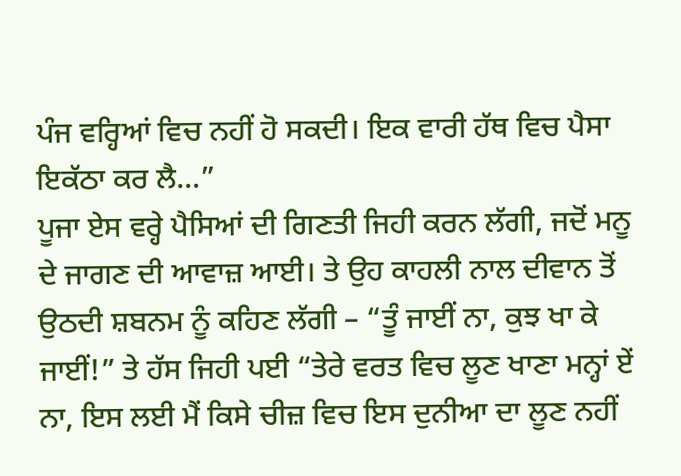ਪੰਜ ਵਰ੍ਹਿਆਂ ਵਿਚ ਨਹੀਂ ਹੋ ਸਕਦੀ। ਇਕ ਵਾਰੀ ਹੱਥ ਵਿਚ ਪੈਸਾ ਇਕੱਠਾ ਕਰ ਲੈ…”
ਪੂਜਾ ਏਸ ਵਰ੍ਹੇ ਪੈਸਿਆਂ ਦੀ ਗਿਣਤੀ ਜਿਹੀ ਕਰਨ ਲੱਗੀ, ਜਦੋਂ ਮਨੂ ਦੇ ਜਾਗਣ ਦੀ ਆਵਾਜ਼ ਆਈ। ਤੇ ਉਹ ਕਾਹਲੀ ਨਾਲ ਦੀਵਾਨ ਤੋਂ ਉਠਦੀ ਸ਼ਬਨਮ ਨੂੰ ਕਹਿਣ ਲੱਗੀ – “ਤੂੰ ਜਾਈਂ ਨਾ, ਕੁਝ ਖਾ ਕੇ ਜਾਈਂ!” ਤੇ ਹੱਸ ਜਿਹੀ ਪਈ “ਤੇਰੇ ਵਰਤ ਵਿਚ ਲੂਣ ਖਾਣਾ ਮਨ੍ਹਾਂ ਏਂ ਨਾ, ਇਸ ਲਈ ਮੈਂ ਕਿਸੇ ਚੀਜ਼ ਵਿਚ ਇਸ ਦੁਨੀਆ ਦਾ ਲੂਣ ਨਹੀਂ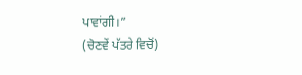ਪਾਵਾਂਗੀ।”
(ਚੋਣਵੇਂ ਪੱਤਰੇ ਵਿਚੋਂ)